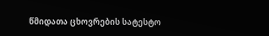წმიდათა ცხოვრების სატესტო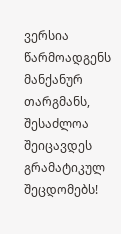ვერსია წარმოადგენს მანქანურ თარგმანს, შესაძლოა შეიცავდეს გრამატიკულ შეცდომებს!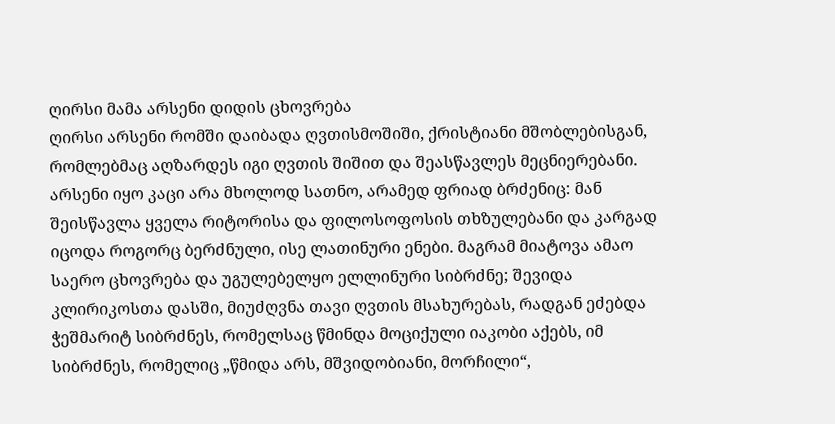ღირსი მამა არსენი დიდის ცხოვრება
ღირსი არსენი რომში დაიბადა ღვთისმოშიში, ქრისტიანი მშობლებისგან, რომლებმაც აღზარდეს იგი ღვთის შიშით და შეასწავლეს მეცნიერებანი. არსენი იყო კაცი არა მხოლოდ სათნო, არამედ ფრიად ბრძენიც: მან შეისწავლა ყველა რიტორისა და ფილოსოფოსის თხზულებანი და კარგად იცოდა როგორც ბერძნული, ისე ლათინური ენები. მაგრამ მიატოვა ამაო საერო ცხოვრება და უგულებელყო ელლინური სიბრძნე; შევიდა კლირიკოსთა დასში, მიუძღვნა თავი ღვთის მსახურებას, რადგან ეძებდა ჭეშმარიტ სიბრძნეს, რომელსაც წმინდა მოციქული იაკობი აქებს, იმ სიბრძნეს, რომელიც „წმიდა არს, მშვიდობიანი, მორჩილი“,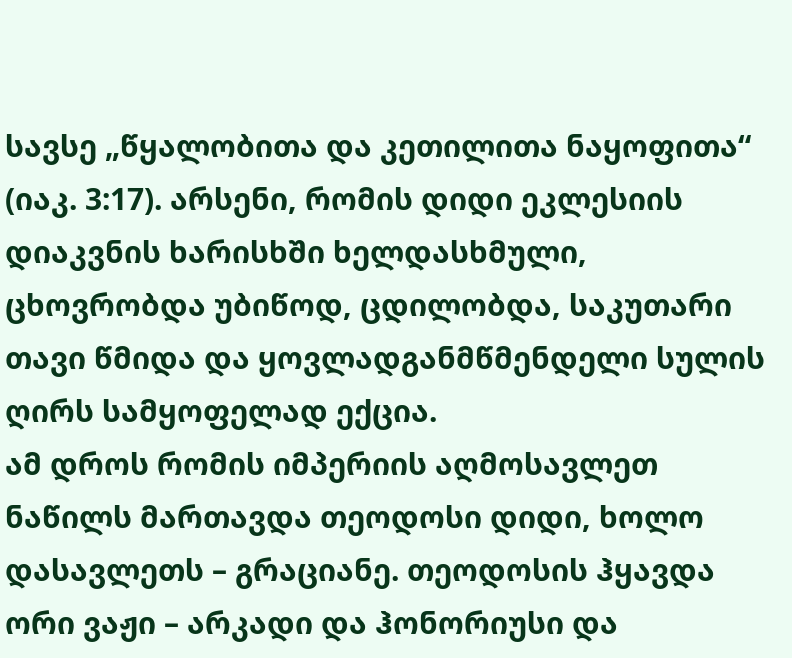სავსე „წყალობითა და კეთილითა ნაყოფითა“ (იაკ. 3:17). არსენი, რომის დიდი ეკლესიის დიაკვნის ხარისხში ხელდასხმული, ცხოვრობდა უბიწოდ, ცდილობდა, საკუთარი თავი წმიდა და ყოვლადგანმწმენდელი სულის ღირს სამყოფელად ექცია.
ამ დროს რომის იმპერიის აღმოსავლეთ ნაწილს მართავდა თეოდოსი დიდი, ხოლო დასავლეთს – გრაციანე. თეოდოსის ჰყავდა ორი ვაჟი – არკადი და ჰონორიუსი და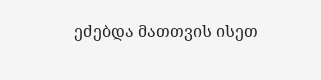ეძებდა მათთვის ისეთ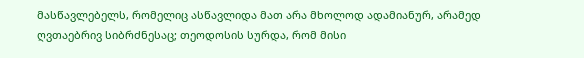მასწავლებელს, რომელიც ასწავლიდა მათ არა მხოლოდ ადამიანურ, არამედ ღვთაებრივ სიბრძნესაც; თეოდოსის სურდა, რომ მისი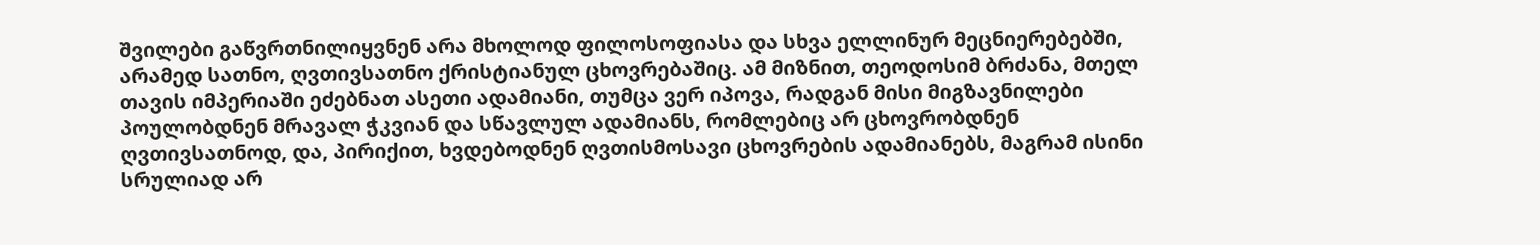შვილები გაწვრთნილიყვნენ არა მხოლოდ ფილოსოფიასა და სხვა ელლინურ მეცნიერებებში, არამედ სათნო, ღვთივსათნო ქრისტიანულ ცხოვრებაშიც. ამ მიზნით, თეოდოსიმ ბრძანა, მთელ თავის იმპერიაში ეძებნათ ასეთი ადამიანი, თუმცა ვერ იპოვა, რადგან მისი მიგზავნილები პოულობდნენ მრავალ ჭკვიან და სწავლულ ადამიანს, რომლებიც არ ცხოვრობდნენ ღვთივსათნოდ, და, პირიქით, ხვდებოდნენ ღვთისმოსავი ცხოვრების ადამიანებს, მაგრამ ისინი სრულიად არ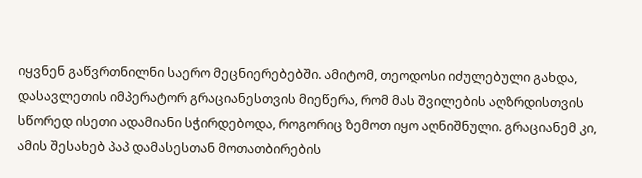იყვნენ გაწვრთნილნი საერო მეცნიერებებში. ამიტომ, თეოდოსი იძულებული გახდა, დასავლეთის იმპერატორ გრაციანესთვის მიეწერა, რომ მას შვილების აღზრდისთვის სწორედ ისეთი ადამიანი სჭირდებოდა, როგორიც ზემოთ იყო აღნიშნული. გრაციანემ კი, ამის შესახებ პაპ დამასესთან მოთათბირების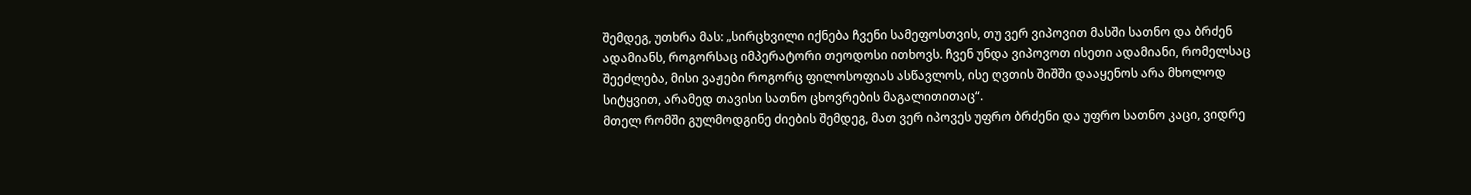შემდეგ, უთხრა მას: „სირცხვილი იქნება ჩვენი სამეფოსთვის, თუ ვერ ვიპოვით მასში სათნო და ბრძენ ადამიანს, როგორსაც იმპერატორი თეოდოსი ითხოვს. ჩვენ უნდა ვიპოვოთ ისეთი ადამიანი, რომელსაც შეეძლება, მისი ვაჟები როგორც ფილოსოფიას ასწავლოს, ისე ღვთის შიშში დააყენოს არა მხოლოდ სიტყვით, არამედ თავისი სათნო ცხოვრების მაგალითითაც“.
მთელ რომში გულმოდგინე ძიების შემდეგ, მათ ვერ იპოვეს უფრო ბრძენი და უფრო სათნო კაცი, ვიდრე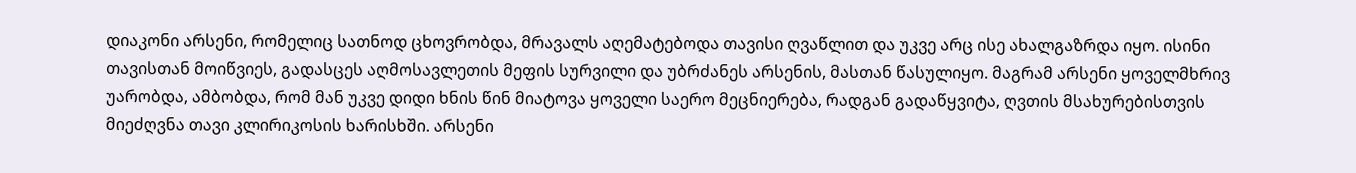დიაკონი არსენი, რომელიც სათნოდ ცხოვრობდა, მრავალს აღემატებოდა თავისი ღვაწლით და უკვე არც ისე ახალგაზრდა იყო. ისინი თავისთან მოიწვიეს, გადასცეს აღმოსავლეთის მეფის სურვილი და უბრძანეს არსენის, მასთან წასულიყო. მაგრამ არსენი ყოველმხრივ უარობდა, ამბობდა, რომ მან უკვე დიდი ხნის წინ მიატოვა ყოველი საერო მეცნიერება, რადგან გადაწყვიტა, ღვთის მსახურებისთვის მიეძღვნა თავი კლირიკოსის ხარისხში. არსენი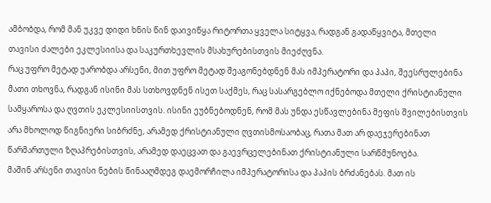ამბობდა, რომ მან უკვე დიდი ხნის წინ დაივიწყა რიტორთა ყველა სიტყვა, რადგან გადაწყვიტა, მთელი თავისი ძალები ეკლესიისა და საკურთხევლის მსახურებისთვის მიეძღვნა.
რაც უფრო მეტად უარობდა არსენი, მით უფრო მეტად შეაგონებდნენ მას იმპერატორი და პაპი, შეესრულებინა მათი თხოვნა, რადგან ისინი მას სთხოვდნენ ისეთ საქმეს, რაც სასარგებლო იქნებოდა მთელი ქრისტიანული სამყაროსა და ღვთის ეკლესიისთვის. ისინი ეუბნებოდნენ, რომ მას უნდა ესწავლებინა მეფის შვილებისთვის არა მხოლოდ წიგნიერი სიბრძნე, არამედ ქრისტიანული ღვთისმოსაობაც, რათა მათ არ დაეჯერებინათ წარმართული ზღაპრებისთვის, არამედ დაეცვათ და გაევრცელებინათ ქრისტიანული სარწმუნოება.
მაშინ არსენი თავისი ნების წინააღმდეგ დაემორჩილა იმპერატორისა და პაპის ბრძანებას. მათ ის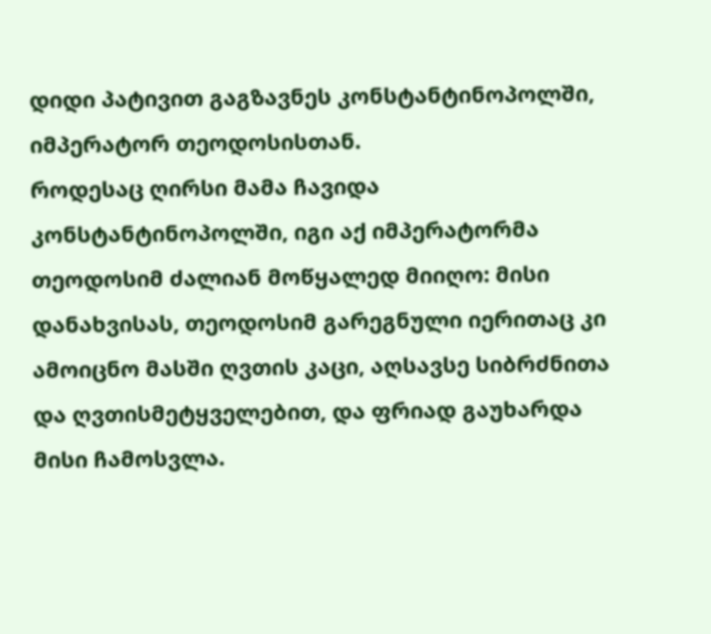დიდი პატივით გაგზავნეს კონსტანტინოპოლში, იმპერატორ თეოდოსისთან.
როდესაც ღირსი მამა ჩავიდა კონსტანტინოპოლში, იგი აქ იმპერატორმა თეოდოსიმ ძალიან მოწყალედ მიიღო: მისი დანახვისას, თეოდოსიმ გარეგნული იერითაც კი ამოიცნო მასში ღვთის კაცი, აღსავსე სიბრძნითა და ღვთისმეტყველებით, და ფრიად გაუხარდა მისი ჩამოსვლა.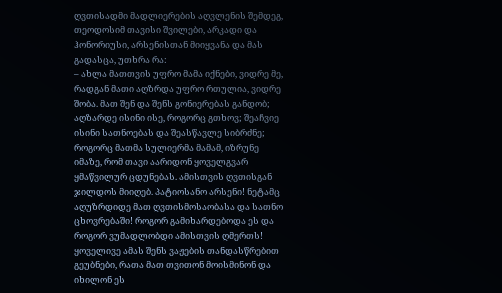ღვთისადმი მადლიერების აღვლენის შემდეგ, თეოდოსიმ თავისი შვილები, არკადი და ჰონორიუსი, არსენისთან მიიყვანა და მას გადასცა, უთხრა რა:
– ახლა მათთვის უფრო მამა იქნები, ვიდრე მე, რადგან მათი აღზრდა უფრო რთულია, ვიდრე შობა. მათ შენ და შენს გონიერებას განდობ; აღზარდე ისინი ისე, როგორც გთხოვ; შეაჩვიე ისინი სათნოებას და შეასწავლე სიბრძნე; როგორც მათმა სულიერმა მამამ, იზრუნე იმაზე, რომ თავი აარიდონ ყოველგვარ ყმაწვილურ ცდუნებას. ამისთვის ღვთისგან ჯილდოს მიიღებ. პატიოსანო არსენი! ნეტამც აღუზრდიდე მათ ღვთისმოსაობასა და სათნო ცხოვრებაში! როგორ გამიხარდებოდა ეს და როგორ ვუმადლობდი ამისთვის ღმერთს! ყოველივე ამას შენს ვაჟების თანდასწრებით გეუბნები, რათა მათ თვითონ მოისმინონ და იხილონ ეს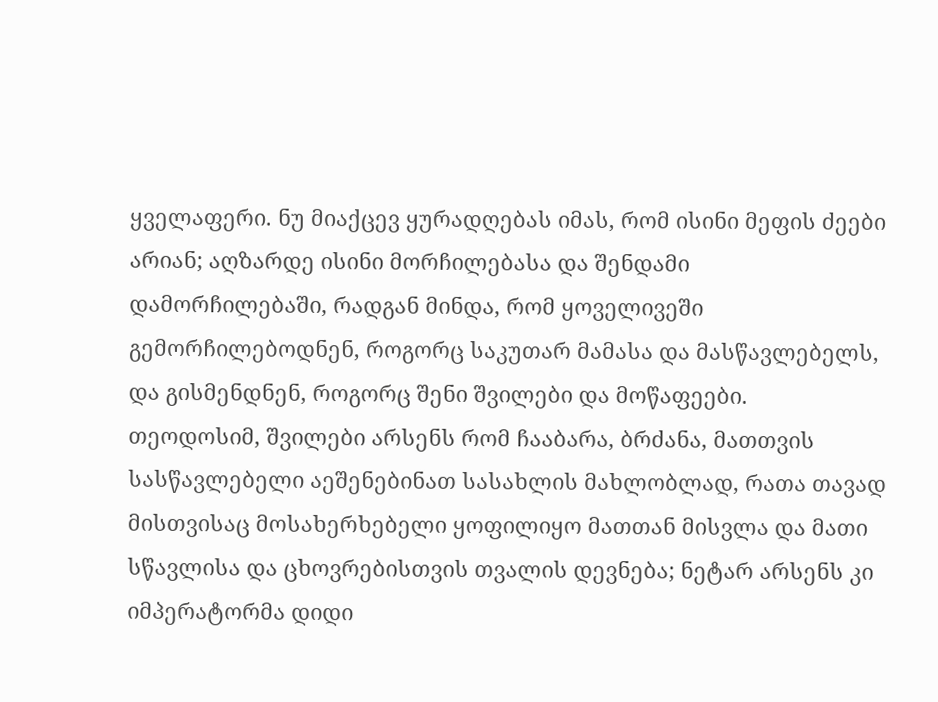ყველაფერი. ნუ მიაქცევ ყურადღებას იმას, რომ ისინი მეფის ძეები არიან; აღზარდე ისინი მორჩილებასა და შენდამი დამორჩილებაში, რადგან მინდა, რომ ყოველივეში გემორჩილებოდნენ, როგორც საკუთარ მამასა და მასწავლებელს, და გისმენდნენ, როგორც შენი შვილები და მოწაფეები.
თეოდოსიმ, შვილები არსენს რომ ჩააბარა, ბრძანა, მათთვის სასწავლებელი აეშენებინათ სასახლის მახლობლად, რათა თავად მისთვისაც მოსახერხებელი ყოფილიყო მათთან მისვლა და მათი სწავლისა და ცხოვრებისთვის თვალის დევნება; ნეტარ არსენს კი იმპერატორმა დიდი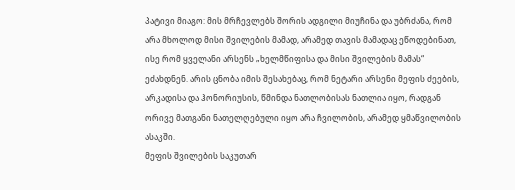პატივი მიაგო: მის მრჩევლებს შორის ადგილი მიუჩინა და უბრძანა, რომ არა მხოლოდ მისი შვილების მამად, არამედ თავის მამადაც ეწოდებინათ, ისე რომ ყველანი არსენს „ხელმწიფისა და მისი შვილების მამას“ ეძახდნენ. არის ცნობა იმის შესახებაც, რომ ნეტარი არსენი მეფის ძეების, არკადისა და ჰონორიუსის, წმინდა ნათლობისას ნათლია იყო, რადგან ორივე მათგანი ნათელღებული იყო არა ჩვილობის, არამედ ყმაწვილობის ასაკში.
მეფის შვილების საკუთარ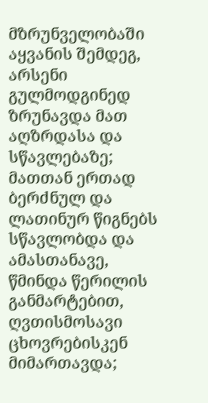მზრუნველობაში აყვანის შემდეგ, არსენი გულმოდგინედ ზრუნავდა მათ აღზრდასა და სწავლებაზე; მათთან ერთად ბერძნულ და ლათინურ წიგნებს სწავლობდა და ამასთანავე, წმინდა წერილის განმარტებით, ღვთისმოსავი ცხოვრებისკენ მიმართავდა;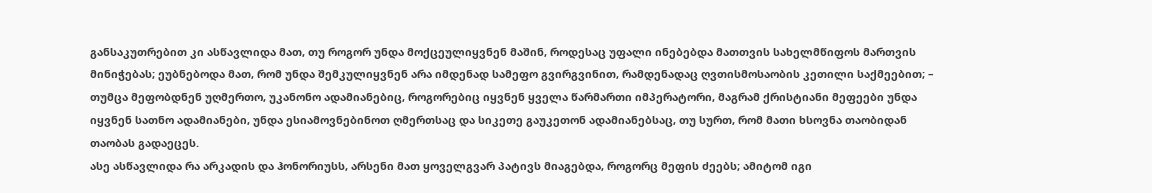განსაკუთრებით კი ასწავლიდა მათ, თუ როგორ უნდა მოქცეულიყვნენ მაშინ, როდესაც უფალი ინებებდა მათთვის სახელმწიფოს მართვის მინიჭებას; ეუბნებოდა მათ, რომ უნდა შემკულიყვნენ არა იმდენად სამეფო გვირგვინით, რამდენადაც ღვთისმოსაობის კეთილი საქმეებით; – თუმცა მეფობდნენ უღმერთო, უკანონო ადამიანებიც, როგორებიც იყვნენ ყველა წარმართი იმპერატორი, მაგრამ ქრისტიანი მეფეები უნდა იყვნენ სათნო ადამიანები, უნდა ესიამოვნებინოთ ღმერთსაც და სიკეთე გაუკეთონ ადამიანებსაც, თუ სურთ, რომ მათი ხსოვნა თაობიდან თაობას გადაეცეს.
ასე ასწავლიდა რა არკადის და ჰონორიუსს, არსენი მათ ყოველგვარ პატივს მიაგებდა, როგორც მეფის ძეებს; ამიტომ იგი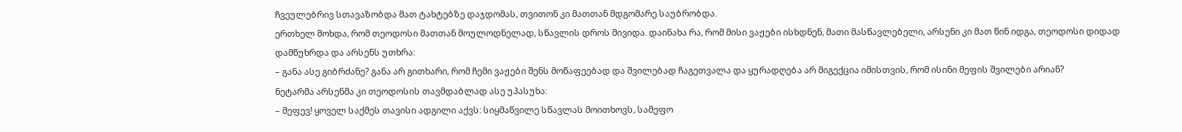ჩვეულებრივ სთავაზობდა მათ ტახტებზე დაჯდომას, თვითონ კი მათთან მდგომარე საუბრობდა.
ერთხელ მოხდა, რომ თეოდოსი მათთან მოულოდნელად, სწავლის დროს მივიდა. დაინახა რა, რომ მისი ვაჟები ისხდნენ, მათი მასწავლებელი, არსენი კი მათ წინ იდგა, თეოდოსი დიდად დამწუხრდა და არსენს უთხრა:
– განა ასე გიბრძანე? განა არ გითხარი, რომ ჩემი ვაჟები შენს მოწაფეებად და შვილებად ჩაგეთვალა და ყურადღება არ მიგექცია იმისთვის, რომ ისინი მეფის შვილები არიან?
ნეტარმა არსენმა კი თეოდოსის თავმდაბლად ასე უპასუხა:
– მეფევ! ყოველ საქმეს თავისი ადგილი აქვს: სიყმაწვილე სწავლას მოითხოვს, სამეფო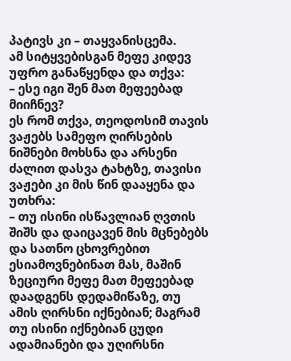პატივს კი – თაყვანისცემა.
ამ სიტყვებისგან მეფე კიდევ უფრო განაწყენდა და თქვა:
– ესე იგი შენ მათ მეფეებად მიიჩნევ?
ეს რომ თქვა, თეოდოსიმ თავის ვაჟებს სამეფო ღირსების ნიშნები მოხსნა და არსენი ძალით დასვა ტახტზე, თავისი ვაჟები კი მის წინ დააყენა და უთხრა:
– თუ ისინი ისწავლიან ღვთის შიშს და დაიცავენ მის მცნებებს და სათნო ცხოვრებით ესიამოვნებინათ მას, მაშინ ზეციური მეფე მათ მეფეებად დაადგენს დედამიწაზე, თუ ამის ღირსნი იქნებიან; მაგრამ თუ ისინი იქნებიან ცუდი ადამიანები და უღირსნი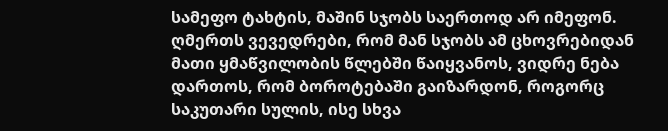სამეფო ტახტის, მაშინ სჯობს საერთოდ არ იმეფონ. ღმერთს ვევედრები, რომ მან სჯობს ამ ცხოვრებიდან მათი ყმაწვილობის წლებში წაიყვანოს, ვიდრე ნება დართოს, რომ ბოროტებაში გაიზარდონ, როგორც საკუთარი სულის, ისე სხვა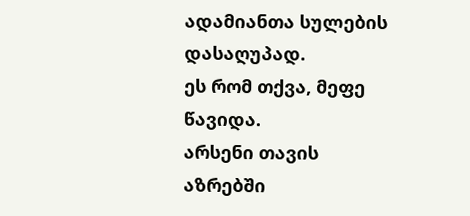ადამიანთა სულების დასაღუპად.
ეს რომ თქვა, მეფე წავიდა.
არსენი თავის აზრებში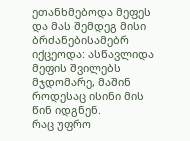ეთანხმებოდა მეფეს და მას შემდეგ მისი ბრძანებისამებრ იქცეოდა: ასწავლიდა მეფის შვილებს მჯდომარე, მაშინ როდესაც ისინი მის წინ იდგნენ.
რაც უფრო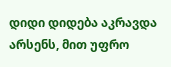დიდი დიდება აკრავდა არსენს, მით უფრო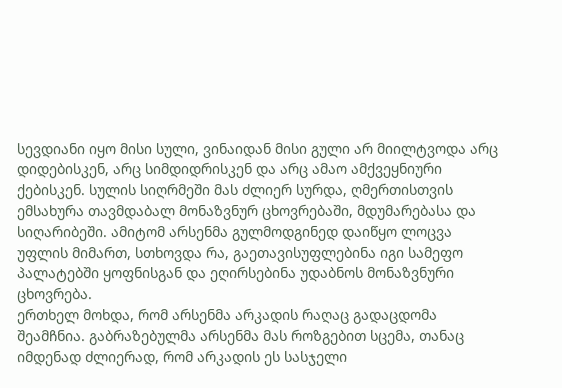სევდიანი იყო მისი სული, ვინაიდან მისი გული არ მიილტვოდა არც დიდებისკენ, არც სიმდიდრისკენ და არც ამაო ამქვეყნიური ქებისკენ. სულის სიღრმეში მას ძლიერ სურდა, ღმერთისთვის ემსახურა თავმდაბალ მონაზვნურ ცხოვრებაში, მდუმარებასა და სიღარიბეში. ამიტომ არსენმა გულმოდგინედ დაიწყო ლოცვა უფლის მიმართ, სთხოვდა რა, გაეთავისუფლებინა იგი სამეფო პალატებში ყოფნისგან და ეღირსებინა უდაბნოს მონაზვნური ცხოვრება.
ერთხელ მოხდა, რომ არსენმა არკადის რაღაც გადაცდომა შეამჩნია. გაბრაზებულმა არსენმა მას როზგებით სცემა, თანაც იმდენად ძლიერად, რომ არკადის ეს სასჯელი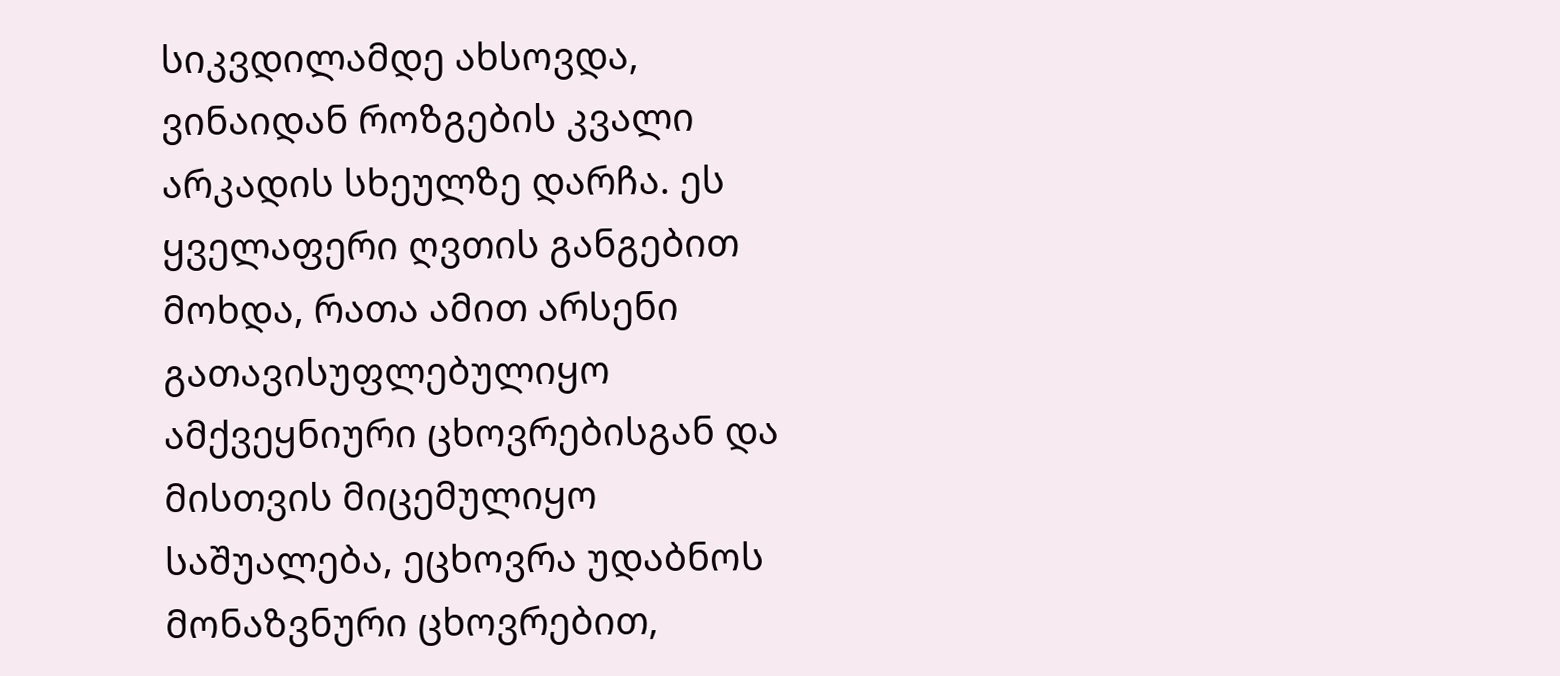სიკვდილამდე ახსოვდა, ვინაიდან როზგების კვალი არკადის სხეულზე დარჩა. ეს ყველაფერი ღვთის განგებით მოხდა, რათა ამით არსენი გათავისუფლებულიყო ამქვეყნიური ცხოვრებისგან და მისთვის მიცემულიყო საშუალება, ეცხოვრა უდაბნოს მონაზვნური ცხოვრებით,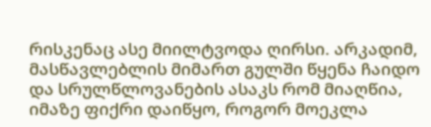რისკენაც ასე მიილტვოდა ღირსი. არკადიმ, მასწავლებლის მიმართ გულში წყენა ჩაიდო და სრულწლოვანების ასაკს რომ მიაღწია, იმაზე ფიქრი დაიწყო, როგორ მოეკლა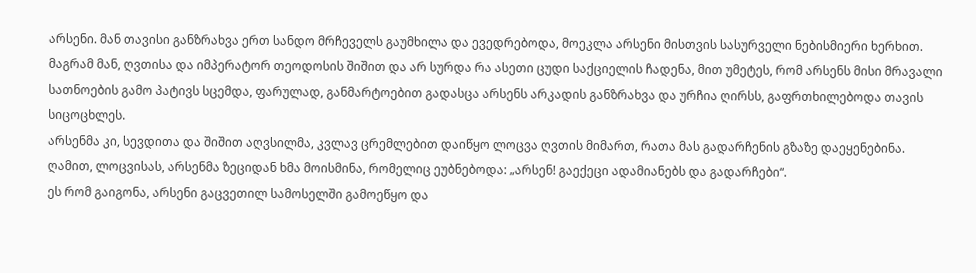არსენი. მან თავისი განზრახვა ერთ სანდო მრჩეველს გაუმხილა და ევედრებოდა, მოეკლა არსენი მისთვის სასურველი ნებისმიერი ხერხით. მაგრამ მან, ღვთისა და იმპერატორ თეოდოსის შიშით და არ სურდა რა ასეთი ცუდი საქციელის ჩადენა, მით უმეტეს, რომ არსენს მისი მრავალი სათნოების გამო პატივს სცემდა, ფარულად, განმარტოებით გადასცა არსენს არკადის განზრახვა და ურჩია ღირსს, გაფრთხილებოდა თავის სიცოცხლეს.
არსენმა კი, სევდითა და შიშით აღვსილმა, კვლავ ცრემლებით დაიწყო ლოცვა ღვთის მიმართ, რათა მას გადარჩენის გზაზე დაეყენებინა.
ღამით, ლოცვისას, არსენმა ზეციდან ხმა მოისმინა, რომელიც ეუბნებოდა: „არსენ! გაექეცი ადამიანებს და გადარჩები“.
ეს რომ გაიგონა, არსენი გაცვეთილ სამოსელში გამოეწყო და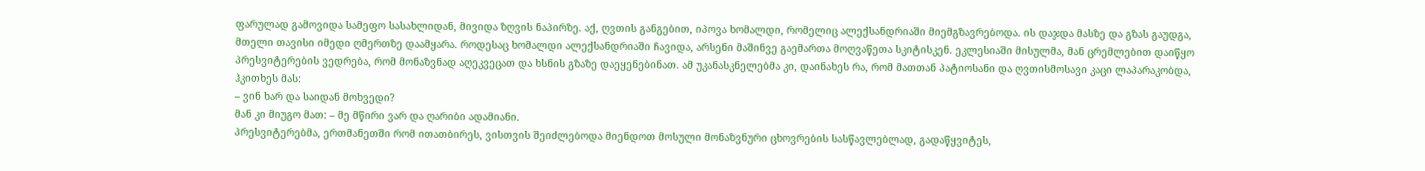ფარულად გამოვიდა სამეფო სასახლიდან, მივიდა ზღვის ნაპირზე. აქ, ღვთის განგებით, იპოვა ხომალდი, რომელიც ალექსანდრიაში მიემგზავრებოდა. ის დაჯდა მასზე და გზას გაუდგა, მთელი თავისი იმედი ღმერთზე დაამყარა. როდესაც ხომალდი ალექსანდრიაში ჩავიდა, არსენი მაშინვე გაემართა მოღვაწეთა სკიტისკენ. ეკლესიაში მისულმა, მან ცრემლებით დაიწყო პრესვიტერების ვედრება, რომ მონაზვნად აღეკვეცათ და ხსნის გზაზე დაეყენებინათ. ამ უკანასკნელებმა კი, დაინახეს რა, რომ მათთან პატიოსანი და ღვთისმოსავი კაცი ლაპარაკობდა, ჰკითხეს მას:
– ვინ ხარ და საიდან მოხვედი?
მან კი მიუგო მათ: – მე მწირი ვარ და ღარიბი ადამიანი.
პრესვიტერებმა, ერთმანეთში რომ ითათბირეს, ვისთვის შეიძლებოდა მიენდოთ მოსული მონაზვნური ცხოვრების სასწავლებლად, გადაწყვიტეს,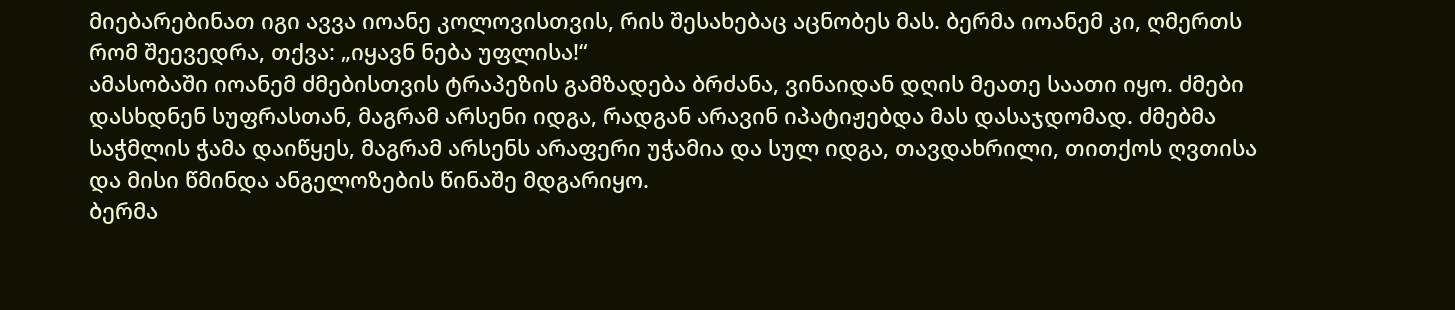მიებარებინათ იგი ავვა იოანე კოლოვისთვის, რის შესახებაც აცნობეს მას. ბერმა იოანემ კი, ღმერთს რომ შეევედრა, თქვა: „იყავნ ნება უფლისა!“
ამასობაში იოანემ ძმებისთვის ტრაპეზის გამზადება ბრძანა, ვინაიდან დღის მეათე საათი იყო. ძმები დასხდნენ სუფრასთან, მაგრამ არსენი იდგა, რადგან არავინ იპატიჟებდა მას დასაჯდომად. ძმებმა საჭმლის ჭამა დაიწყეს, მაგრამ არსენს არაფერი უჭამია და სულ იდგა, თავდახრილი, თითქოს ღვთისა და მისი წმინდა ანგელოზების წინაშე მდგარიყო.
ბერმა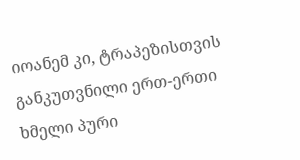იოანემ კი, ტრაპეზისთვის განკუთვნილი ერთ-ერთი ხმელი პური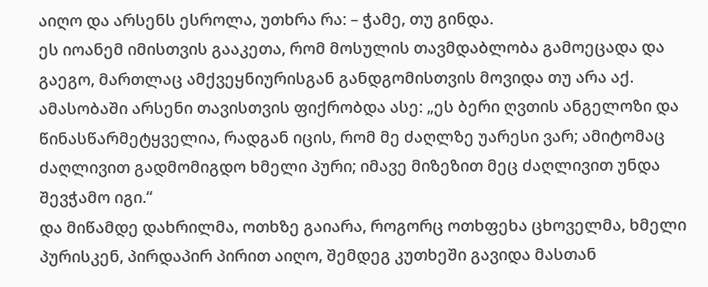აიღო და არსენს ესროლა, უთხრა რა: – ჭამე, თუ გინდა.
ეს იოანემ იმისთვის გააკეთა, რომ მოსულის თავმდაბლობა გამოეცადა და გაეგო, მართლაც ამქვეყნიურისგან განდგომისთვის მოვიდა თუ არა აქ.
ამასობაში არსენი თავისთვის ფიქრობდა ასე: „ეს ბერი ღვთის ანგელოზი და წინასწარმეტყველია, რადგან იცის, რომ მე ძაღლზე უარესი ვარ; ამიტომაც ძაღლივით გადმომიგდო ხმელი პური; იმავე მიზეზით მეც ძაღლივით უნდა შევჭამო იგი.“
და მიწამდე დახრილმა, ოთხზე გაიარა, როგორც ოთხფეხა ცხოველმა, ხმელი პურისკენ, პირდაპირ პირით აიღო, შემდეგ კუთხეში გავიდა მასთან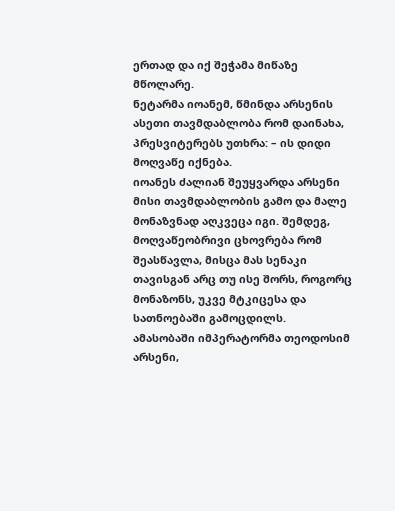ერთად და იქ შეჭამა მიწაზე მწოლარე.
ნეტარმა იოანემ, წმინდა არსენის ასეთი თავმდაბლობა რომ დაინახა, პრესვიტერებს უთხრა: – ის დიდი მოღვაწე იქნება.
იოანეს ძალიან შეუყვარდა არსენი მისი თავმდაბლობის გამო და მალე მონაზვნად აღკვეცა იგი. შემდეგ, მოღვაწეობრივი ცხოვრება რომ შეასწავლა, მისცა მას სენაკი თავისგან არც თუ ისე შორს, როგორც მონაზონს, უკვე მტკიცესა და სათნოებაში გამოცდილს.
ამასობაში იმპერატორმა თეოდოსიმ არსენი,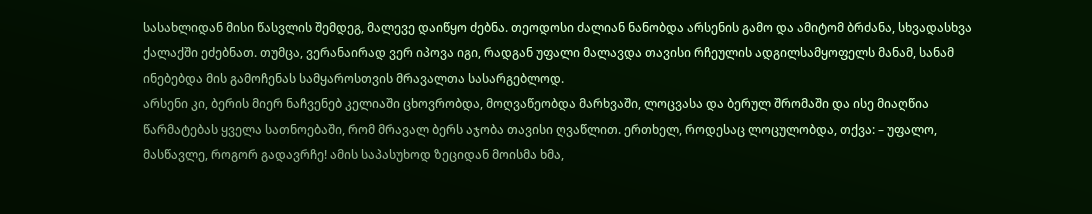სასახლიდან მისი წასვლის შემდეგ, მალევე დაიწყო ძებნა. თეოდოსი ძალიან ნანობდა არსენის გამო და ამიტომ ბრძანა, სხვადასხვა ქალაქში ეძებნათ. თუმცა, ვერანაირად ვერ იპოვა იგი, რადგან უფალი მალავდა თავისი რჩეულის ადგილსამყოფელს მანამ, სანამ ინებებდა მის გამოჩენას სამყაროსთვის მრავალთა სასარგებლოდ.
არსენი კი, ბერის მიერ ნაჩვენებ კელიაში ცხოვრობდა, მოღვაწეობდა მარხვაში, ლოცვასა და ბერულ შრომაში და ისე მიაღწია წარმატებას ყველა სათნოებაში, რომ მრავალ ბერს აჯობა თავისი ღვაწლით. ერთხელ, როდესაც ლოცულობდა, თქვა: – უფალო, მასწავლე, როგორ გადავრჩე! ამის საპასუხოდ ზეციდან მოისმა ხმა,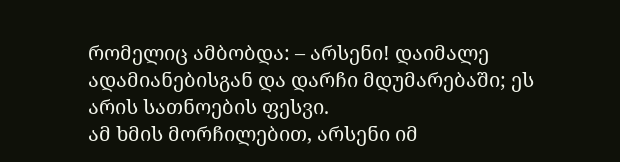რომელიც ამბობდა: – არსენი! დაიმალე ადამიანებისგან და დარჩი მდუმარებაში; ეს არის სათნოების ფესვი.
ამ ხმის მორჩილებით, არსენი იმ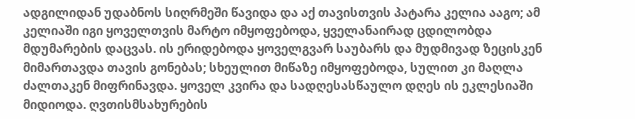ადგილიდან უდაბნოს სიღრმეში წავიდა და აქ თავისთვის პატარა კელია ააგო; ამ კელიაში იგი ყოველთვის მარტო იმყოფებოდა, ყველანაირად ცდილობდა მდუმარების დაცვას. ის ერიდებოდა ყოველგვარ საუბარს და მუდმივად ზეცისკენ მიმართავდა თავის გონებას; სხეულით მიწაზე იმყოფებოდა, სულით კი მაღლა ძალთაკენ მიფრინავდა. ყოველ კვირა და სადღესასწაულო დღეს ის ეკლესიაში მიდიოდა. ღვთისმსახურების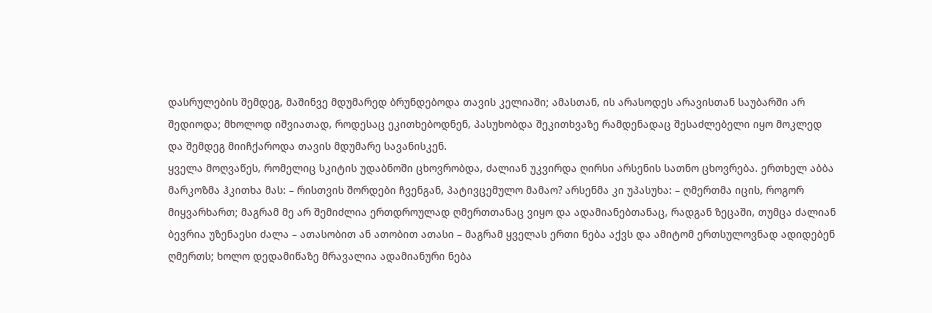დასრულების შემდეგ, მაშინვე მდუმარედ ბრუნდებოდა თავის კელიაში; ამასთან, ის არასოდეს არავისთან საუბარში არ შედიოდა; მხოლოდ იშვიათად, როდესაც ეკითხებოდნენ, პასუხობდა შეკითხვაზე რამდენადაც შესაძლებელი იყო მოკლედ და შემდეგ მიიჩქაროდა თავის მდუმარე სავანისკენ.
ყველა მოღვაწეს, რომელიც სკიტის უდაბნოში ცხოვრობდა, ძალიან უკვირდა ღირსი არსენის სათნო ცხოვრება. ერთხელ აბბა მარკოზმა ჰკითხა მას: – რისთვის შორდები ჩვენგან, პატივცემულო მამაო? არსენმა კი უპასუხა: – ღმერთმა იცის, როგორ მიყვარხართ; მაგრამ მე არ შემიძლია ერთდროულად ღმერთთანაც ვიყო და ადამიანებთანაც, რადგან ზეცაში, თუმცა ძალიან ბევრია უზენაესი ძალა – ათასობით ან ათობით ათასი – მაგრამ ყველას ერთი ნება აქვს და ამიტომ ერთსულოვნად ადიდებენ ღმერთს; ხოლო დედამიწაზე მრავალია ადამიანური ნება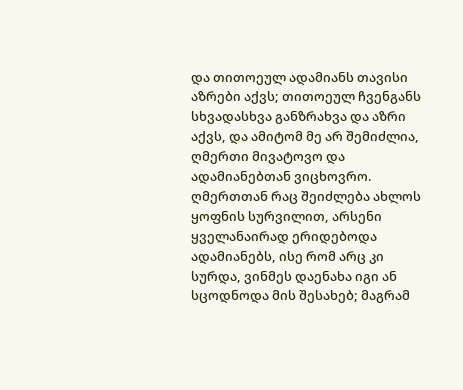და თითოეულ ადამიანს თავისი აზრები აქვს; თითოეულ ჩვენგანს სხვადასხვა განზრახვა და აზრი აქვს, და ამიტომ მე არ შემიძლია, ღმერთი მივატოვო და ადამიანებთან ვიცხოვრო.
ღმერთთან რაც შეიძლება ახლოს ყოფნის სურვილით, არსენი ყველანაირად ერიდებოდა ადამიანებს, ისე რომ არც კი სურდა, ვინმეს დაენახა იგი ან სცოდნოდა მის შესახებ; მაგრამ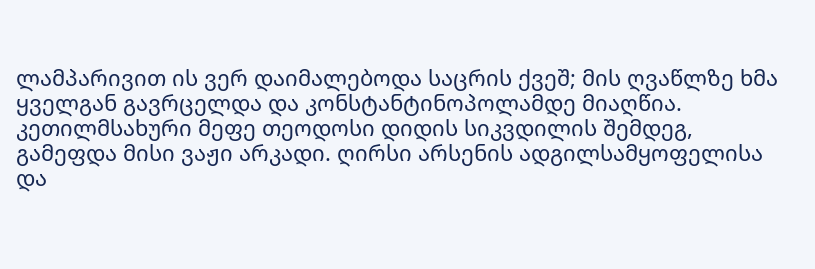ლამპარივით ის ვერ დაიმალებოდა საცრის ქვეშ; მის ღვაწლზე ხმა ყველგან გავრცელდა და კონსტანტინოპოლამდე მიაღწია.
კეთილმსახური მეფე თეოდოსი დიდის სიკვდილის შემდეგ, გამეფდა მისი ვაჟი არკადი. ღირსი არსენის ადგილსამყოფელისა და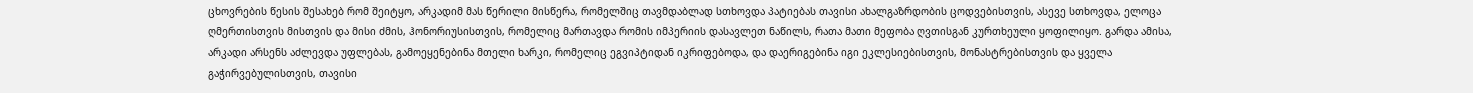ცხოვრების წესის შესახებ რომ შეიტყო, არკადიმ მას წერილი მისწერა, რომელშიც თავმდაბლად სთხოვდა პატიებას თავისი ახალგაზრდობის ცოდვებისთვის, ასევე სთხოვდა, ელოცა ღმერთისთვის მისთვის და მისი ძმის, ჰონორიუსისთვის, რომელიც მართავდა რომის იმპერიის დასავლეთ ნაწილს, რათა მათი მეფობა ღვთისგან კურთხეული ყოფილიყო. გარდა ამისა, არკადი არსენს აძლევდა უფლებას, გამოეყენებინა მთელი ხარკი, რომელიც ეგვიპტიდან იკრიფებოდა, და დაერიგებინა იგი ეკლესიებისთვის, მონასტრებისთვის და ყველა გაჭირვებულისთვის, თავისი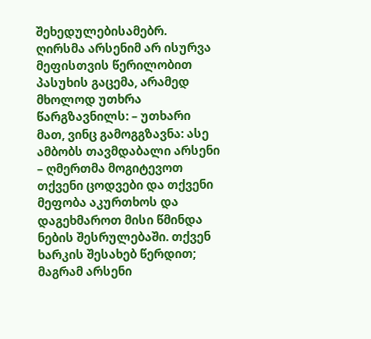შეხედულებისამებრ.
ღირსმა არსენიმ არ ისურვა მეფისთვის წერილობით პასუხის გაცემა, არამედ მხოლოდ უთხრა წარგზავნილს: – უთხარი მათ, ვინც გამოგგზავნა: ასე ამბობს თავმდაბალი არსენი – ღმერთმა მოგიტევოთ თქვენი ცოდვები და თქვენი მეფობა აკურთხოს და დაგეხმაროთ მისი წმინდა ნების შესრულებაში. თქვენ ხარკის შესახებ წერდით; მაგრამ არსენი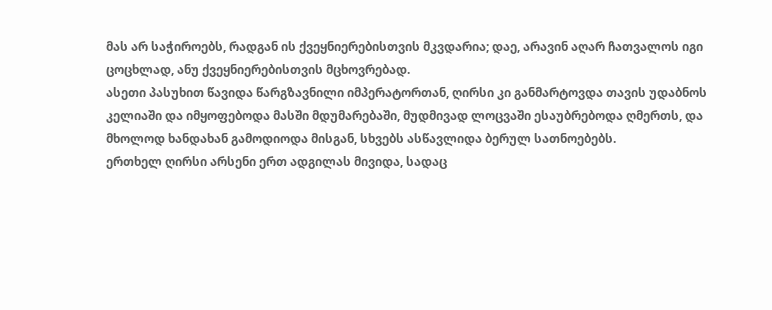მას არ საჭიროებს, რადგან ის ქვეყნიერებისთვის მკვდარია; დაე, არავინ აღარ ჩათვალოს იგი ცოცხლად, ანუ ქვეყნიერებისთვის მცხოვრებად.
ასეთი პასუხით წავიდა წარგზავნილი იმპერატორთან, ღირსი კი განმარტოვდა თავის უდაბნოს კელიაში და იმყოფებოდა მასში მდუმარებაში, მუდმივად ლოცვაში ესაუბრებოდა ღმერთს, და მხოლოდ ხანდახან გამოდიოდა მისგან, სხვებს ასწავლიდა ბერულ სათნოებებს.
ერთხელ ღირსი არსენი ერთ ადგილას მივიდა, სადაც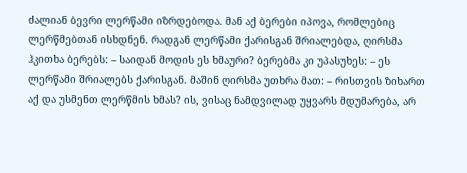ძალიან ბევრი ლერწამი იზრდებოდა. მან აქ ბერები იპოვა, რომლებიც ლერწმებთან ისხდნენ. რადგან ლერწამი ქარისგან შრიალებდა, ღირსმა ჰკითხა ბერებს: – საიდან მოდის ეს ხმაური? ბერებმა კი უპასუხეს: – ეს ლერწამი შრიალებს ქარისგან. მაშინ ღირსმა უთხრა მათ: – რისთვის ზიხართ აქ და უსმენთ ლერწმის ხმას? ის, ვისაც ნამდვილად უყვარს მდუმარება, არ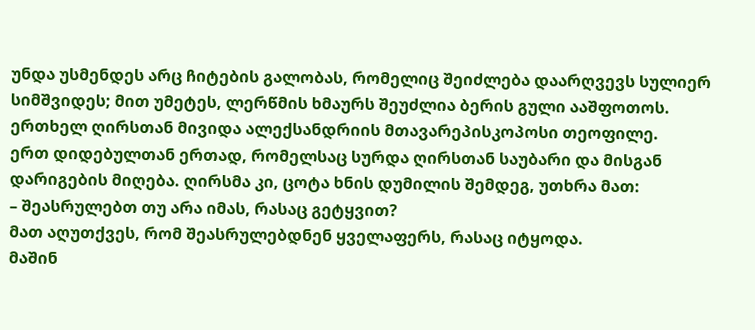უნდა უსმენდეს არც ჩიტების გალობას, რომელიც შეიძლება დაარღვევს სულიერ სიმშვიდეს; მით უმეტეს, ლერწმის ხმაურს შეუძლია ბერის გული ააშფოთოს.
ერთხელ ღირსთან მივიდა ალექსანდრიის მთავარეპისკოპოსი თეოფილე.
ერთ დიდებულთან ერთად, რომელსაც სურდა ღირსთან საუბარი და მისგან დარიგების მიღება. ღირსმა კი, ცოტა ხნის დუმილის შემდეგ, უთხრა მათ:
– შეასრულებთ თუ არა იმას, რასაც გეტყვით?
მათ აღუთქვეს, რომ შეასრულებდნენ ყველაფერს, რასაც იტყოდა.
მაშინ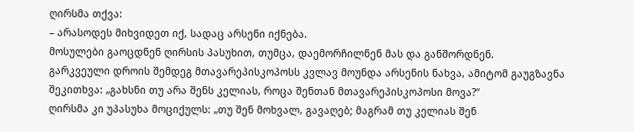ღირსმა თქვა:
– არასოდეს მიხვიდეთ იქ, სადაც არსენი იქნება.
მოსულები გაოცდნენ ღირსის პასუხით, თუმცა, დაემორჩილნენ მას და განშორდნენ.
გარკვეული დროის შემდეგ მთავარეპისკოპოსს კვლავ მოუნდა არსენის ნახვა, ამიტომ გაუგზავნა შეკითხვა: „გახსნი თუ არა შენს კელიას, როცა შენთან მთავარეპისკოპოსი მოვა?“
ღირსმა კი უპასუხა მოციქულს: „თუ შენ მოხვალ, გავაღებ; მაგრამ თუ კელიას შენ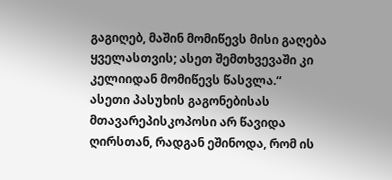გაგიღებ, მაშინ მომიწევს მისი გაღება ყველასთვის; ასეთ შემთხვევაში კი კელიიდან მომიწევს წასვლა.“
ასეთი პასუხის გაგონებისას მთავარეპისკოპოსი არ წავიდა ღირსთან, რადგან ეშინოდა, რომ ის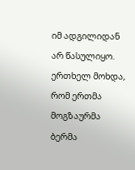იმ ადგილიდან არ წასულიყო.
ერთხელ მოხდა, რომ ერთმა მოგზაურმა ბერმა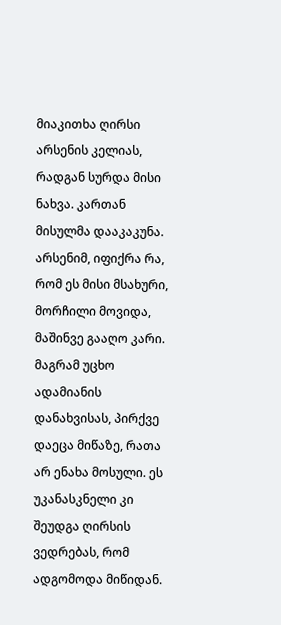მიაკითხა ღირსი არსენის კელიას, რადგან სურდა მისი ნახვა. კართან მისულმა დააკაკუნა. არსენიმ, იფიქრა რა, რომ ეს მისი მსახური, მორჩილი მოვიდა, მაშინვე გააღო კარი. მაგრამ უცხო ადამიანის დანახვისას, პირქვე დაეცა მიწაზე, რათა არ ენახა მოსული. ეს უკანასკნელი კი შეუდგა ღირსის ვედრებას, რომ ადგომოდა მიწიდან.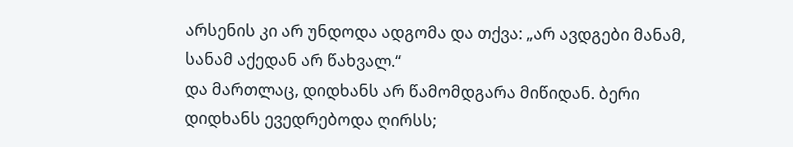არსენის კი არ უნდოდა ადგომა და თქვა: „არ ავდგები მანამ, სანამ აქედან არ წახვალ.“
და მართლაც, დიდხანს არ წამომდგარა მიწიდან. ბერი დიდხანს ევედრებოდა ღირსს;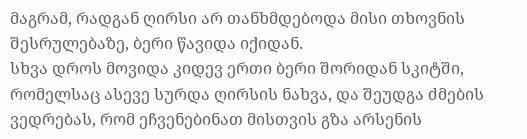მაგრამ, რადგან ღირსი არ თანხმდებოდა მისი თხოვნის შესრულებაზე, ბერი წავიდა იქიდან.
სხვა დროს მოვიდა კიდევ ერთი ბერი შორიდან სკიტში, რომელსაც ასევე სურდა ღირსის ნახვა, და შეუდგა ძმების ვედრებას, რომ ეჩვენებინათ მისთვის გზა არსენის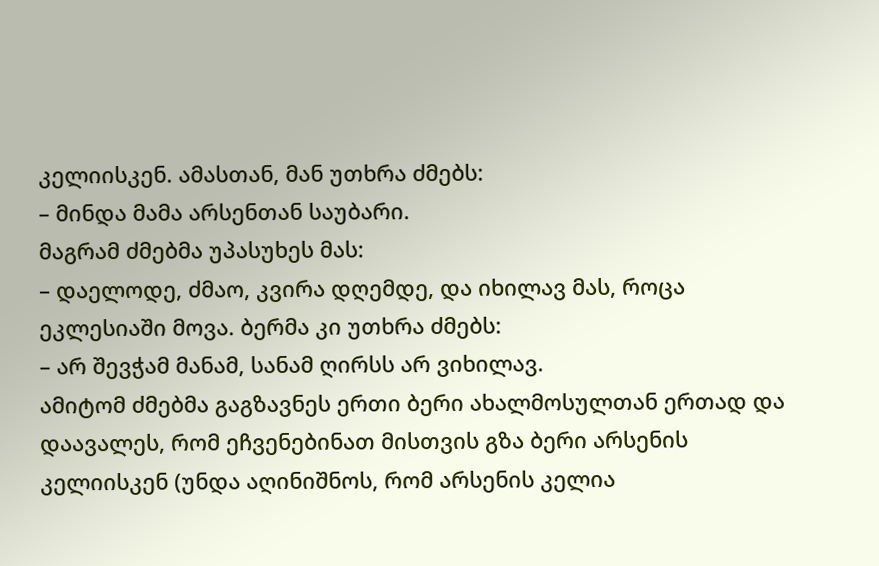კელიისკენ. ამასთან, მან უთხრა ძმებს:
– მინდა მამა არსენთან საუბარი.
მაგრამ ძმებმა უპასუხეს მას:
– დაელოდე, ძმაო, კვირა დღემდე, და იხილავ მას, როცა ეკლესიაში მოვა. ბერმა კი უთხრა ძმებს:
– არ შევჭამ მანამ, სანამ ღირსს არ ვიხილავ.
ამიტომ ძმებმა გაგზავნეს ერთი ბერი ახალმოსულთან ერთად და დაავალეს, რომ ეჩვენებინათ მისთვის გზა ბერი არსენის კელიისკენ (უნდა აღინიშნოს, რომ არსენის კელია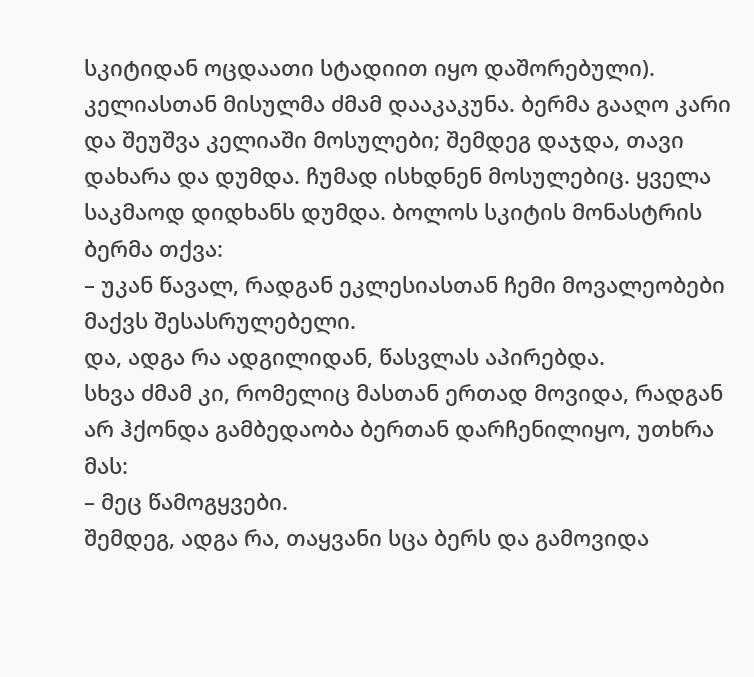სკიტიდან ოცდაათი სტადიით იყო დაშორებული).
კელიასთან მისულმა ძმამ დააკაკუნა. ბერმა გააღო კარი და შეუშვა კელიაში მოსულები; შემდეგ დაჯდა, თავი დახარა და დუმდა. ჩუმად ისხდნენ მოსულებიც. ყველა საკმაოდ დიდხანს დუმდა. ბოლოს სკიტის მონასტრის ბერმა თქვა:
– უკან წავალ, რადგან ეკლესიასთან ჩემი მოვალეობები მაქვს შესასრულებელი.
და, ადგა რა ადგილიდან, წასვლას აპირებდა.
სხვა ძმამ კი, რომელიც მასთან ერთად მოვიდა, რადგან არ ჰქონდა გამბედაობა ბერთან დარჩენილიყო, უთხრა მას:
– მეც წამოგყვები.
შემდეგ, ადგა რა, თაყვანი სცა ბერს და გამოვიდა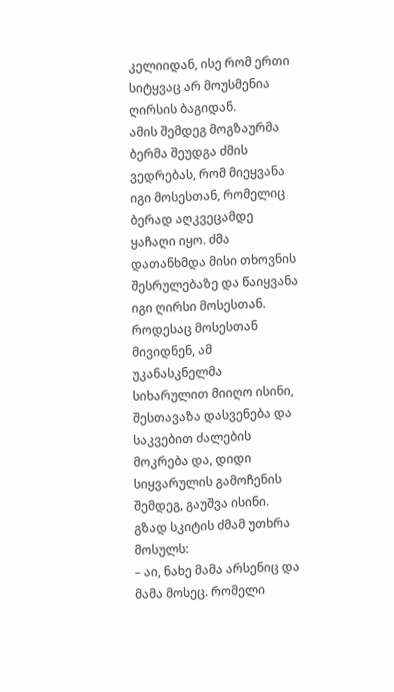კელიიდან, ისე რომ ერთი სიტყვაც არ მოუსმენია ღირსის ბაგიდან.
ამის შემდეგ მოგზაურმა ბერმა შეუდგა ძმის ვედრებას, რომ მიეყვანა იგი მოსესთან, რომელიც ბერად აღკვეცამდე ყაჩაღი იყო. ძმა დათანხმდა მისი თხოვნის შესრულებაზე და წაიყვანა იგი ღირსი მოსესთან.
როდესაც მოსესთან მივიდნენ, ამ უკანასკნელმა სიხარულით მიიღო ისინი, შესთავაზა დასვენება და საკვებით ძალების მოკრება და, დიდი სიყვარულის გამოჩენის შემდეგ, გაუშვა ისინი.
გზად სკიტის ძმამ უთხრა მოსულს:
– აი, ნახე მამა არსენიც და მამა მოსეც. რომელი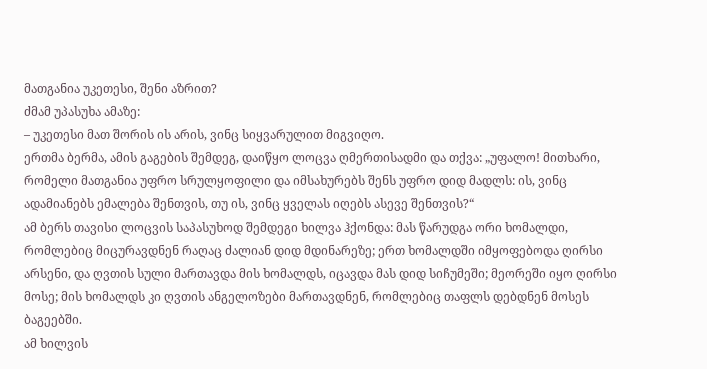მათგანია უკეთესი, შენი აზრით?
ძმამ უპასუხა ამაზე:
– უკეთესი მათ შორის ის არის, ვინც სიყვარულით მიგვიღო.
ერთმა ბერმა, ამის გაგების შემდეგ, დაიწყო ლოცვა ღმერთისადმი და თქვა: „უფალო! მითხარი, რომელი მათგანია უფრო სრულყოფილი და იმსახურებს შენს უფრო დიდ მადლს: ის, ვინც ადამიანებს ემალება შენთვის, თუ ის, ვინც ყველას იღებს ასევე შენთვის?“
ამ ბერს თავისი ლოცვის საპასუხოდ შემდეგი ხილვა ჰქონდა: მას წარუდგა ორი ხომალდი, რომლებიც მიცურავდნენ რაღაც ძალიან დიდ მდინარეზე; ერთ ხომალდში იმყოფებოდა ღირსი არსენი, და ღვთის სული მართავდა მის ხომალდს, იცავდა მას დიდ სიჩუმეში; მეორეში იყო ღირსი მოსე; მის ხომალდს კი ღვთის ანგელოზები მართავდნენ, რომლებიც თაფლს დებდნენ მოსეს ბაგეებში.
ამ ხილვის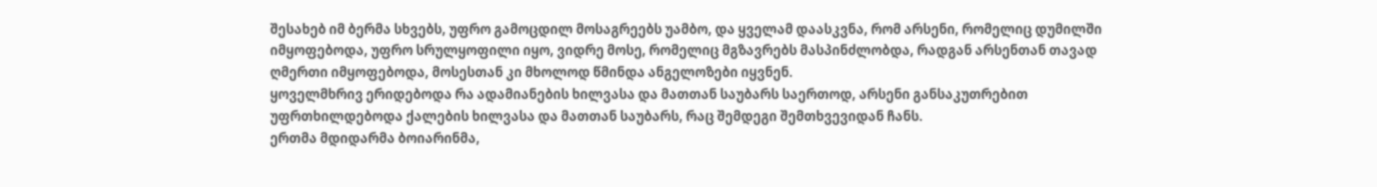შესახებ იმ ბერმა სხვებს, უფრო გამოცდილ მოსაგრეებს უამბო, და ყველამ დაასკვნა, რომ არსენი, რომელიც დუმილში იმყოფებოდა, უფრო სრულყოფილი იყო, ვიდრე მოსე, რომელიც მგზავრებს მასპინძლობდა, რადგან არსენთან თავად ღმერთი იმყოფებოდა, მოსესთან კი მხოლოდ წმინდა ანგელოზები იყვნენ.
ყოველმხრივ ერიდებოდა რა ადამიანების ხილვასა და მათთან საუბარს საერთოდ, არსენი განსაკუთრებით უფრთხილდებოდა ქალების ხილვასა და მათთან საუბარს, რაც შემდეგი შემთხვევიდან ჩანს.
ერთმა მდიდარმა ბოიარინმა,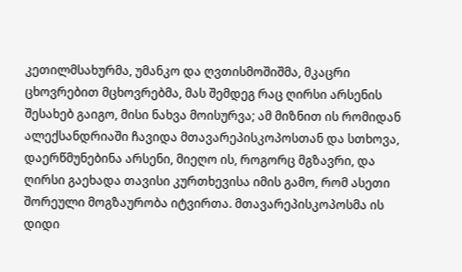კეთილმსახურმა, უმანკო და ღვთისმოშიშმა, მკაცრი ცხოვრებით მცხოვრებმა, მას შემდეგ რაც ღირსი არსენის შესახებ გაიგო, მისი ნახვა მოისურვა; ამ მიზნით ის რომიდან ალექსანდრიაში ჩავიდა მთავარეპისკოპოსთან და სთხოვა, დაერწმუნებინა არსენი, მიეღო ის, როგორც მგზავრი, და ღირსი გაეხადა თავისი კურთხევისა იმის გამო, რომ ასეთი შორეული მოგზაურობა იტვირთა. მთავარეპისკოპოსმა ის დიდი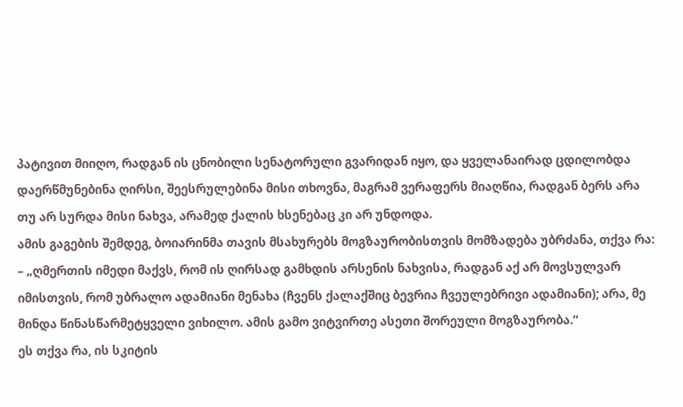პატივით მიიღო, რადგან ის ცნობილი სენატორული გვარიდან იყო, და ყველანაირად ცდილობდა დაერწმუნებინა ღირსი, შეესრულებინა მისი თხოვნა, მაგრამ ვერაფერს მიაღწია, რადგან ბერს არა თუ არ სურდა მისი ნახვა, არამედ ქალის ხსენებაც კი არ უნდოდა.
ამის გაგების შემდეგ, ბოიარინმა თავის მსახურებს მოგზაურობისთვის მომზადება უბრძანა, თქვა რა:
– „ღმერთის იმედი მაქვს, რომ ის ღირსად გამხდის არსენის ნახვისა, რადგან აქ არ მოვსულვარ იმისთვის, რომ უბრალო ადამიანი მენახა (ჩვენს ქალაქშიც ბევრია ჩვეულებრივი ადამიანი); არა, მე მინდა წინასწარმეტყველი ვიხილო. ამის გამო ვიტვირთე ასეთი შორეული მოგზაურობა.“
ეს თქვა რა, ის სკიტის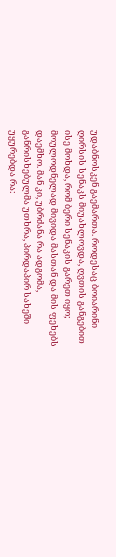უდაბნოსკენ გაემართა. როდესაც ბოიარინი ღირსის სენაკს მიუახლოვდა, ღვთის განგებით ისე მოხდა, რომ ბერი სენაკის გარეთ იყო; მოულოდნელად მივიდა მასთან და მის ფეხებს დაემხო. მან კი, უბრძანა რა ადგომა, განრისხებულმა უთხრა, პირდაპირ სახეში უყურებდა რა: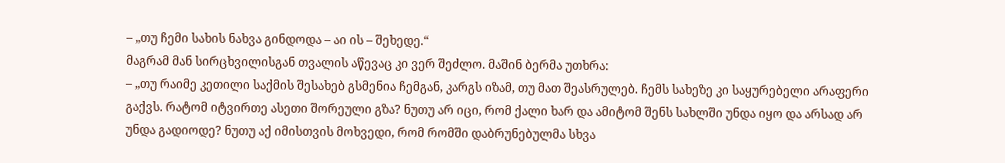– „თუ ჩემი სახის ნახვა გინდოდა – აი ის – შეხედე.“
მაგრამ მან სირცხვილისგან თვალის აწევაც კი ვერ შეძლო. მაშინ ბერმა უთხრა:
– „თუ რაიმე კეთილი საქმის შესახებ გსმენია ჩემგან, კარგს იზამ, თუ მათ შეასრულებ. ჩემს სახეზე კი საყურებელი არაფერი გაქვს. რატომ იტვირთე ასეთი შორეული გზა? ნუთუ არ იცი, რომ ქალი ხარ და ამიტომ შენს სახლში უნდა იყო და არსად არ უნდა გადიოდე? ნუთუ აქ იმისთვის მოხვედი, რომ რომში დაბრუნებულმა სხვა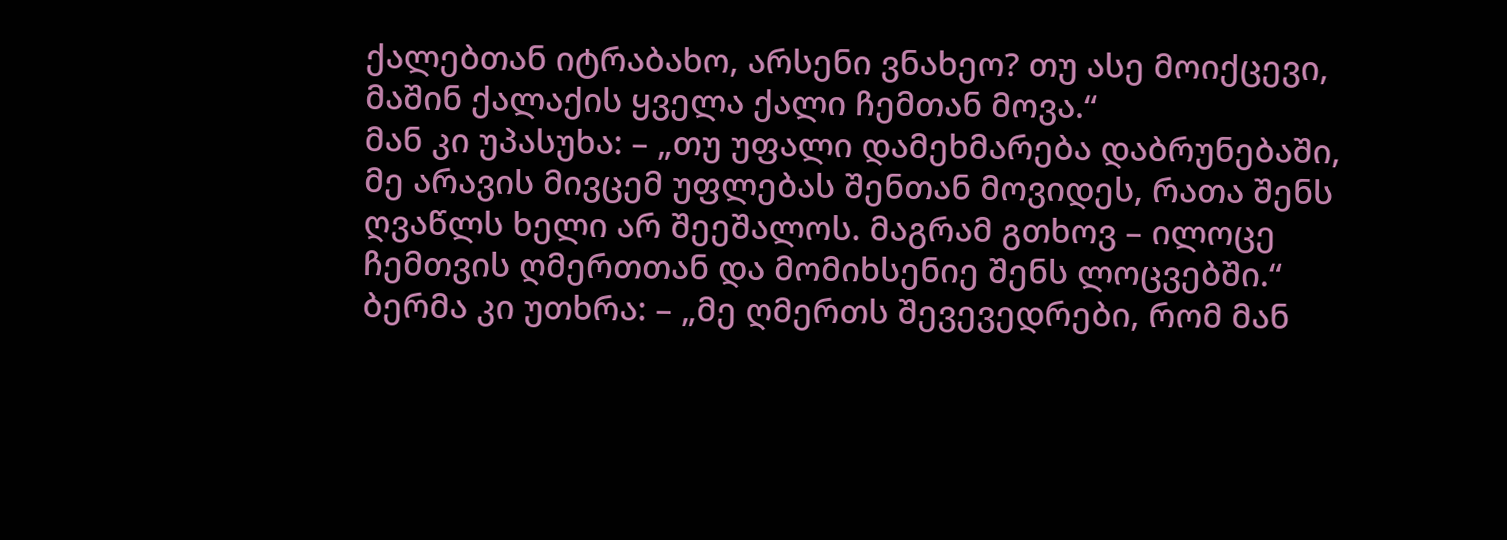ქალებთან იტრაბახო, არსენი ვნახეო? თუ ასე მოიქცევი, მაშინ ქალაქის ყველა ქალი ჩემთან მოვა.“
მან კი უპასუხა: – „თუ უფალი დამეხმარება დაბრუნებაში, მე არავის მივცემ უფლებას შენთან მოვიდეს, რათა შენს ღვაწლს ხელი არ შეეშალოს. მაგრამ გთხოვ – ილოცე ჩემთვის ღმერთთან და მომიხსენიე შენს ლოცვებში.“
ბერმა კი უთხრა: – „მე ღმერთს შევევედრები, რომ მან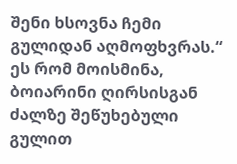შენი ხსოვნა ჩემი გულიდან აღმოფხვრას.“
ეს რომ მოისმინა, ბოიარინი ღირსისგან ძალზე შეწუხებული გულით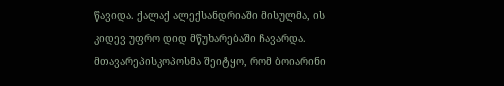წავიდა. ქალაქ ალექსანდრიაში მისულმა, ის კიდევ უფრო დიდ მწუხარებაში ჩავარდა.
მთავარეპისკოპოსმა შეიტყო, რომ ბოიარინი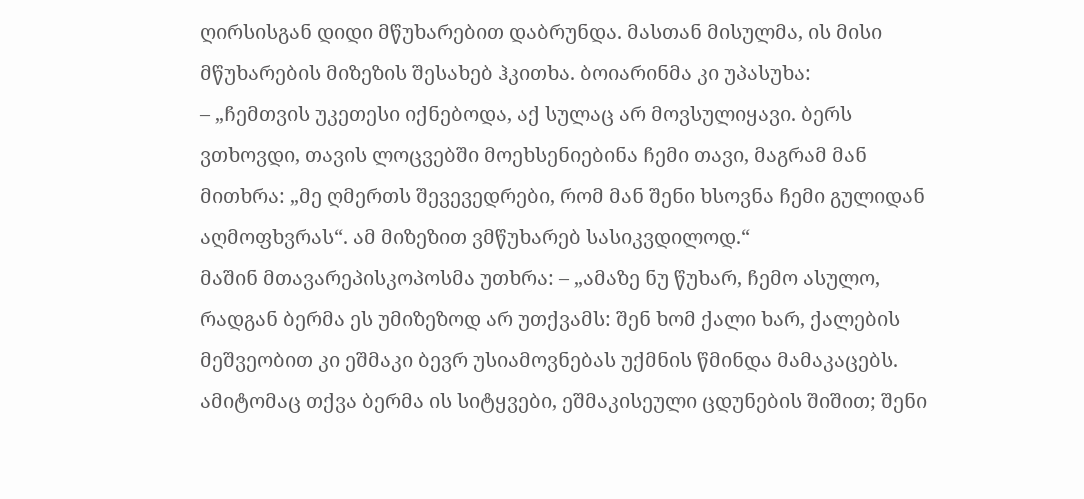ღირსისგან დიდი მწუხარებით დაბრუნდა. მასთან მისულმა, ის მისი მწუხარების მიზეზის შესახებ ჰკითხა. ბოიარინმა კი უპასუხა:
– „ჩემთვის უკეთესი იქნებოდა, აქ სულაც არ მოვსულიყავი. ბერს ვთხოვდი, თავის ლოცვებში მოეხსენიებინა ჩემი თავი, მაგრამ მან მითხრა: „მე ღმერთს შევევედრები, რომ მან შენი ხსოვნა ჩემი გულიდან აღმოფხვრას“. ამ მიზეზით ვმწუხარებ სასიკვდილოდ.“
მაშინ მთავარეპისკოპოსმა უთხრა: – „ამაზე ნუ წუხარ, ჩემო ასულო, რადგან ბერმა ეს უმიზეზოდ არ უთქვამს: შენ ხომ ქალი ხარ, ქალების მეშვეობით კი ეშმაკი ბევრ უსიამოვნებას უქმნის წმინდა მამაკაცებს. ამიტომაც თქვა ბერმა ის სიტყვები, ეშმაკისეული ცდუნების შიშით; შენი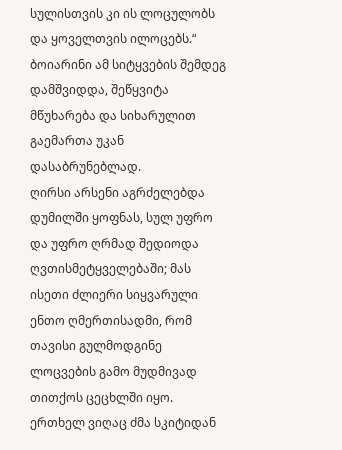სულისთვის კი ის ლოცულობს და ყოველთვის ილოცებს.“
ბოიარინი ამ სიტყვების შემდეგ დამშვიდდა, შეწყვიტა მწუხარება და სიხარულით გაემართა უკან დასაბრუნებლად.
ღირსი არსენი აგრძელებდა დუმილში ყოფნას, სულ უფრო და უფრო ღრმად შედიოდა ღვთისმეტყველებაში; მას ისეთი ძლიერი სიყვარული ენთო ღმერთისადმი, რომ თავისი გულმოდგინე ლოცვების გამო მუდმივად თითქოს ცეცხლში იყო.
ერთხელ ვიღაც ძმა სკიტიდან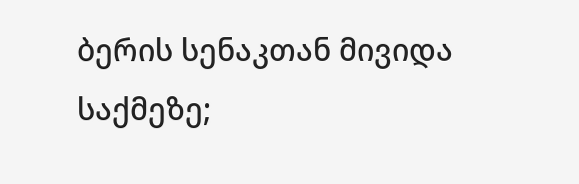ბერის სენაკთან მივიდა საქმეზე;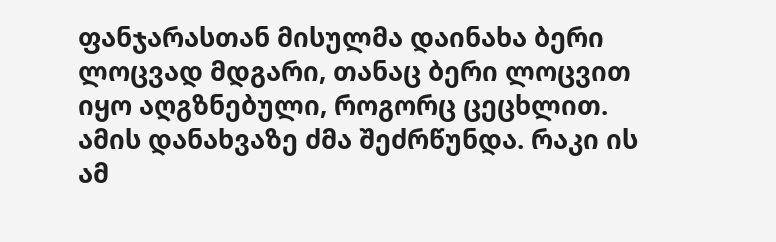ფანჯარასთან მისულმა დაინახა ბერი ლოცვად მდგარი, თანაც ბერი ლოცვით იყო აღგზნებული, როგორც ცეცხლით. ამის დანახვაზე ძმა შეძრწუნდა. რაკი ის ამ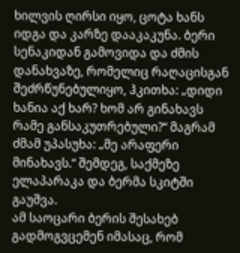ხილვის ღირსი იყო, ცოტა ხანს იდგა და კარზე დააკაკუნა. ბერი სენაკიდან გამოვიდა და ძმის დანახვაზე, რომელიც რაღაცისგან შეძრწუნებულიყო, ჰკითხა: „დიდი ხანია აქ ხარ? ხომ არ გინახავს რამე განსაკუთრებული?“ მაგრამ ძმამ უპასუხა: „მე არაფერი მინახავს.“ შემდეგ, საქმეზე ელაპარაკა და ბერმა სკიტში გაუშვა.
ამ საოცარი ბერის შესახებ გადმოგვცემენ იმასაც, რომ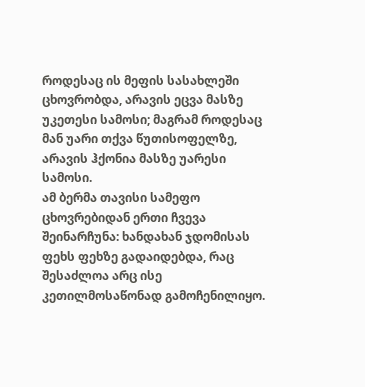როდესაც ის მეფის სასახლეში ცხოვრობდა, არავის ეცვა მასზე უკეთესი სამოსი; მაგრამ როდესაც მან უარი თქვა წუთისოფელზე, არავის ჰქონია მასზე უარესი სამოსი.
ამ ბერმა თავისი სამეფო ცხოვრებიდან ერთი ჩვევა შეინარჩუნა: ხანდახან ჯდომისას ფეხს ფეხზე გადაიდებდა, რაც შესაძლოა არც ისე კეთილმოსაწონად გამოჩენილიყო.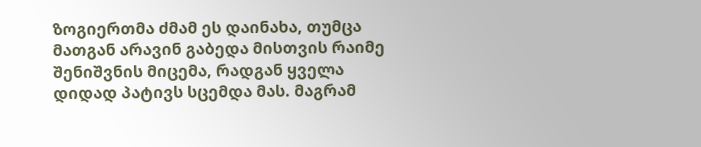ზოგიერთმა ძმამ ეს დაინახა, თუმცა მათგან არავინ გაბედა მისთვის რაიმე შენიშვნის მიცემა, რადგან ყველა დიდად პატივს სცემდა მას. მაგრამ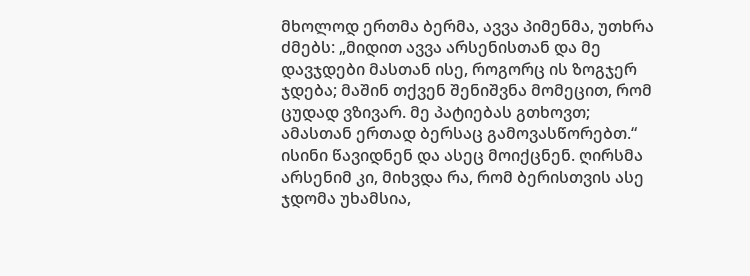მხოლოდ ერთმა ბერმა, ავვა პიმენმა, უთხრა ძმებს: „მიდით ავვა არსენისთან და მე დავჯდები მასთან ისე, როგორც ის ზოგჯერ ჯდება; მაშინ თქვენ შენიშვნა მომეცით, რომ ცუდად ვზივარ. მე პატიებას გთხოვთ; ამასთან ერთად ბერსაც გამოვასწორებთ.“ ისინი წავიდნენ და ასეც მოიქცნენ. ღირსმა არსენიმ კი, მიხვდა რა, რომ ბერისთვის ასე ჯდომა უხამსია,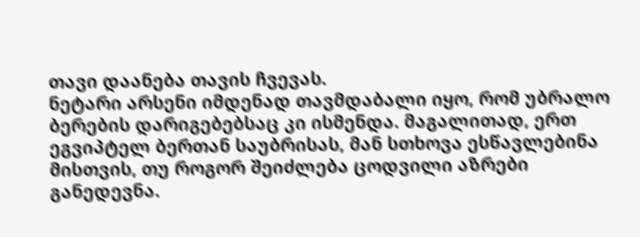თავი დაანება თავის ჩვევას.
ნეტარი არსენი იმდენად თავმდაბალი იყო, რომ უბრალო ბერების დარიგებებსაც კი ისმენდა. მაგალითად, ერთ ეგვიპტელ ბერთან საუბრისას, მან სთხოვა ესწავლებინა მისთვის, თუ როგორ შეიძლება ცოდვილი აზრები განედევნა.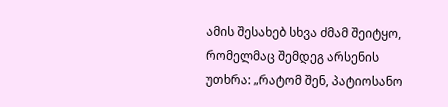ამის შესახებ სხვა ძმამ შეიტყო, რომელმაც შემდეგ არსენის უთხრა: „რატომ შენ, პატიოსანო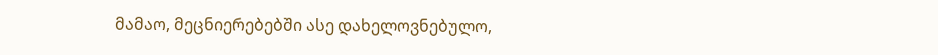მამაო, მეცნიერებებში ასე დახელოვნებულო,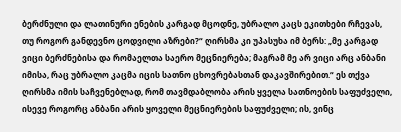ბერძნული და ლათინური ენების კარგად მცოდნე, უბრალო კაცს ეკითხები რჩევას, თუ როგორ განდევნო ცოდვილი აზრები?“ ღირსმა კი უპასუხა იმ ბერს: „მე კარგად ვიცი ბერძნებისა და რომაელთა საერო მეცნიერება; მაგრამ მე არ ვიცი არც ანბანი იმისა, რაც უბრალო კაცმა იცის სათნო ცხოვრებასთან დაკავშირებით.“ ეს თქვა ღირსმა იმის საჩვენებლად, რომ თავმდაბლობა არის ყველა სათნოების საფუძველი, ისევე როგორც ანბანი არის ყოველი მეცნიერების საფუძველი; ის, ვინც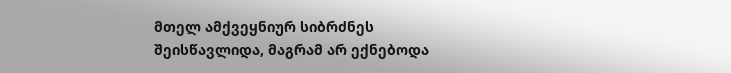მთელ ამქვეყნიურ სიბრძნეს შეისწავლიდა, მაგრამ არ ექნებოდა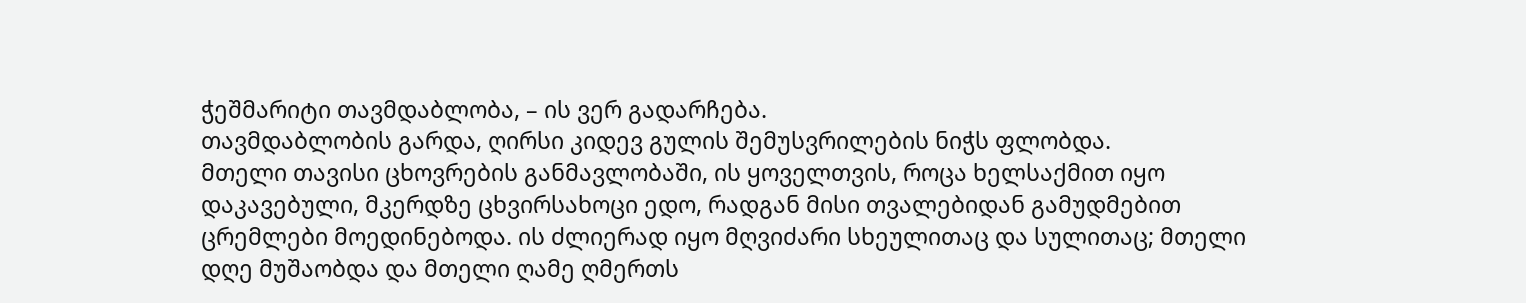ჭეშმარიტი თავმდაბლობა, – ის ვერ გადარჩება.
თავმდაბლობის გარდა, ღირსი კიდევ გულის შემუსვრილების ნიჭს ფლობდა.
მთელი თავისი ცხოვრების განმავლობაში, ის ყოველთვის, როცა ხელსაქმით იყო დაკავებული, მკერდზე ცხვირსახოცი ედო, რადგან მისი თვალებიდან გამუდმებით ცრემლები მოედინებოდა. ის ძლიერად იყო მღვიძარი სხეულითაც და სულითაც; მთელი დღე მუშაობდა და მთელი ღამე ღმერთს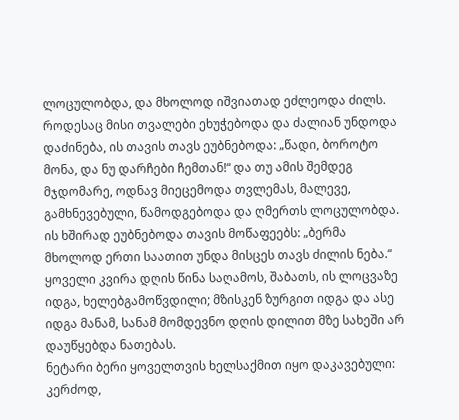ლოცულობდა, და მხოლოდ იშვიათად ეძლეოდა ძილს. როდესაც მისი თვალები ეხუჭებოდა და ძალიან უნდოდა დაძინება, ის თავის თავს ეუბნებოდა: „წადი, ბოროტო მონა, და ნუ დარჩები ჩემთან!“ და თუ ამის შემდეგ მჯდომარე, ოდნავ მიეცემოდა თვლემას, მალევე, გამხნევებული, წამოდგებოდა და ღმერთს ლოცულობდა.
ის ხშირად ეუბნებოდა თავის მოწაფეებს: „ბერმა მხოლოდ ერთი საათით უნდა მისცეს თავს ძილის ნება.“
ყოველი კვირა დღის წინა საღამოს, შაბათს, ის ლოცვაზე იდგა, ხელებგამოწვდილი; მზისკენ ზურგით იდგა და ასე იდგა მანამ, სანამ მომდევნო დღის დილით მზე სახეში არ დაუწყებდა ნათებას.
ნეტარი ბერი ყოველთვის ხელსაქმით იყო დაკავებული: კერძოდ,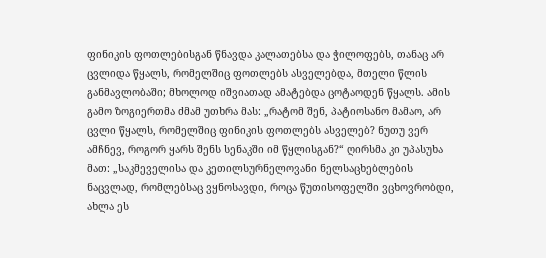ფინიკის ფოთლებისგან წნავდა კალათებსა და ჭილოფებს, თანაც არ ცვლიდა წყალს, რომელშიც ფოთლებს ასველებდა, მთელი წლის განმავლობაში; მხოლოდ იშვიათად ამატებდა ცოტაოდენ წყალს. ამის გამო ზოგიერთმა ძმამ უთხრა მას: „რატომ შენ, პატიოსანო მამაო, არ ცვლი წყალს, რომელშიც ფინიკის ფოთლებს ასველებ? ნუთუ ვერ ამჩნევ, როგორ ყარს შენს სენაკში იმ წყლისგან?“ ღირსმა კი უპასუხა მათ: „საკმეველისა და კეთილსურნელოვანი ნელსაცხებლების ნაცვლად, რომლებსაც ვყნოსავდი, როცა წუთისოფელში ვცხოვრობდი, ახლა ეს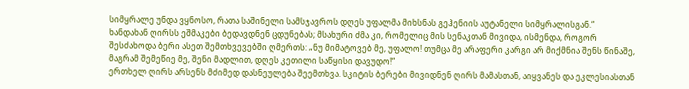სიმყრალე უნდა ვყნოსო, რათა საშინელი სამსჯავროს დღეს უფალმა მიხსნას გეჰენიის აუტანელი სიმყრალისგან.“
ხანდახან ღირსს ეშმაკები ბედავდნენ ცდუნებას; მსახური ძმა კი, რომელიც მის სენაკთან მივიდა, ისმენდა, როგორ შესძახოდა ბერი ასეთ შემთხვევებში ღმერთს: „ნუ მიმატოვებ მე, უფალო! თუმცა მე არაფერი კარგი არ მიქმნია შენს წინაშე, მაგრამ შემეწიე მე, შენი მადლით, დღეს კეთილი საწყისი დავუდო!“
ერთხელ ღირს არსენს მძიმედ დასნეულება შეემთხვა. სკიტის ბერები მივიდნენ ღირს მამასთან, აიყვანეს და ეკლესიასთან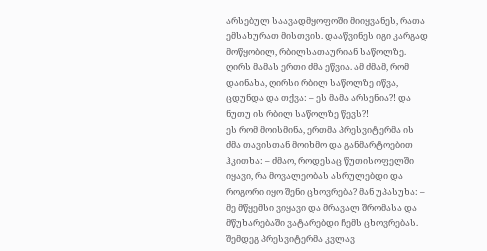არსებულ საავადმყოფოში მიიყვანეს, რათა ემსახურათ მისთვის. დააწვინეს იგი კარგად მოწყობილ, რბილსათაურიან საწოლზე. ღირს მამას ერთი ძმა ეწვია. ამ ძმამ, რომ დაინახა, ღირსი რბილ საწოლზე იწვა, ცდუნდა და თქვა: – ეს მამა არსენია?! და ნუთუ ის რბილ საწოლზე წევს?!
ეს რომ მოისმინა, ერთმა პრესვიტერმა ის ძმა თავისთან მოიხმო და განმარტოებით ჰკითხა: – ძმაო, როდესაც წუთისოფელში იყავი, რა მოვალეობას ასრულებდი და როგორი იყო შენი ცხოვრება? მან უპასუხა: – მე მწყემსი ვიყავი და მრავალ შრომასა და მწუხარებაში ვატარებდი ჩემს ცხოვრებას.
შემდეგ პრესვიტერმა კვლავ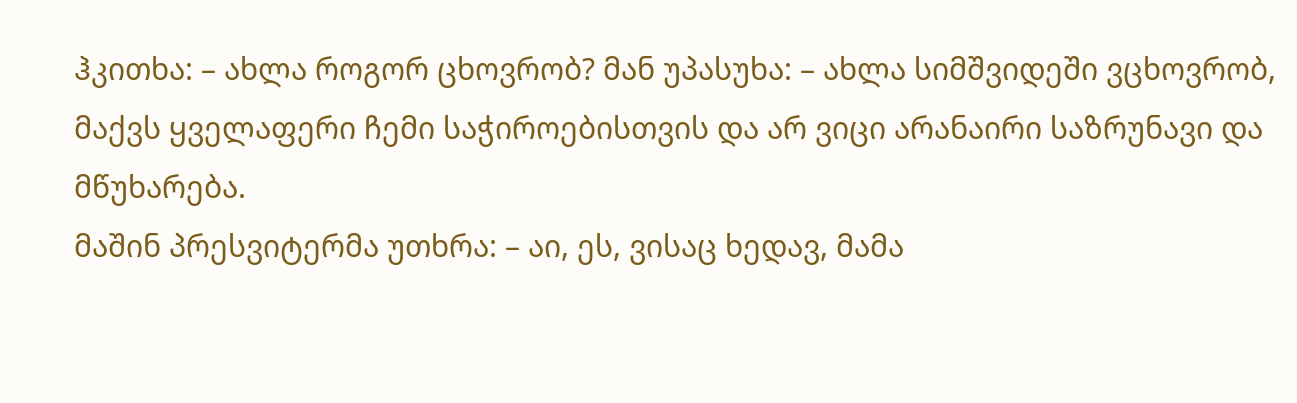ჰკითხა: – ახლა როგორ ცხოვრობ? მან უპასუხა: – ახლა სიმშვიდეში ვცხოვრობ, მაქვს ყველაფერი ჩემი საჭიროებისთვის და არ ვიცი არანაირი საზრუნავი და მწუხარება.
მაშინ პრესვიტერმა უთხრა: – აი, ეს, ვისაც ხედავ, მამა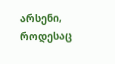არსენი, როდესაც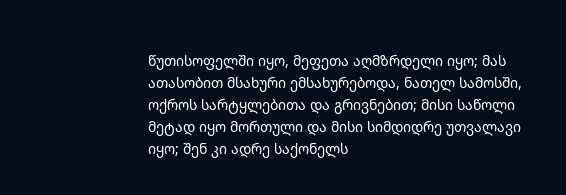წუთისოფელში იყო, მეფეთა აღმზრდელი იყო; მას ათასობით მსახური ემსახურებოდა, ნათელ სამოსში, ოქროს სარტყლებითა და გრივნებით; მისი საწოლი მეტად იყო მორთული და მისი სიმდიდრე უთვალავი იყო; შენ კი ადრე საქონელს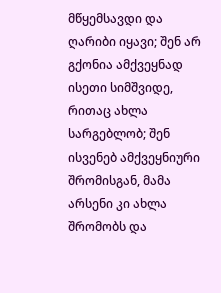მწყემსავდი და ღარიბი იყავი; შენ არ გქონია ამქვეყნად ისეთი სიმშვიდე, რითაც ახლა სარგებლობ; შენ ისვენებ ამქვეყნიური შრომისგან, მამა არსენი კი ახლა შრომობს და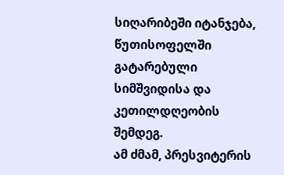სიღარიბეში იტანჯება, წუთისოფელში გატარებული სიმშვიდისა და კეთილდღეობის შემდეგ.
ამ ძმამ, პრესვიტერის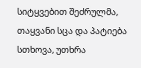სიტყვებით შეძრულმა, თაყვანი სცა და პატიება სთხოვა, უთხრა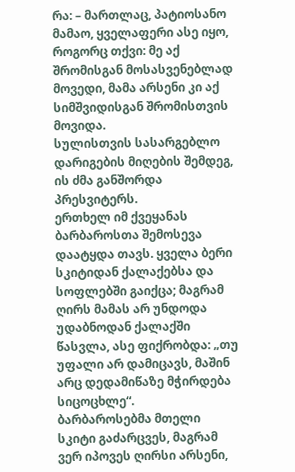რა: – მართლაც, პატიოსანო მამაო, ყველაფერი ასე იყო, როგორც თქვი: მე აქ შრომისგან მოსასვენებლად მოვედი, მამა არსენი კი აქ სიმშვიდისგან შრომისთვის მოვიდა.
სულისთვის სასარგებლო დარიგების მიღების შემდეგ, ის ძმა განშორდა პრესვიტერს.
ერთხელ იმ ქვეყანას ბარბაროსთა შემოსევა დაატყდა თავს. ყველა ბერი სკიტიდან ქალაქებსა და სოფლებში გაიქცა; მაგრამ ღირს მამას არ უნდოდა უდაბნოდან ქალაქში წასვლა, ასე ფიქრობდა: „თუ უფალი არ დამიცავს, მაშინ არც დედამიწაზე მჭირდება სიცოცხლე“.
ბარბაროსებმა მთელი სკიტი გაძარცვეს, მაგრამ ვერ იპოვეს ღირსი არსენი,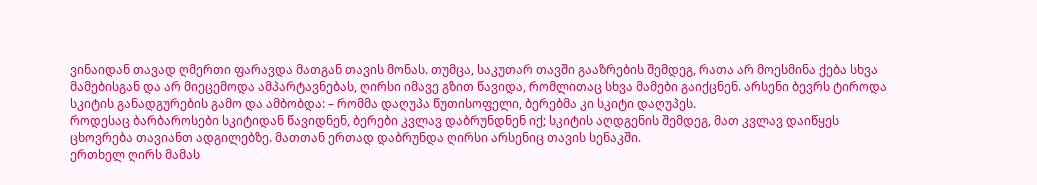ვინაიდან თავად ღმერთი ფარავდა მათგან თავის მონას. თუმცა, საკუთარ თავში გააზრების შემდეგ, რათა არ მოესმინა ქება სხვა მამებისგან და არ მიეცემოდა ამპარტავნებას, ღირსი იმავე გზით წავიდა, რომლითაც სხვა მამები გაიქცნენ. არსენი ბევრს ტიროდა სკიტის განადგურების გამო და ამბობდა: – რომმა დაღუპა წუთისოფელი, ბერებმა კი სკიტი დაღუპეს.
როდესაც ბარბაროსები სკიტიდან წავიდნენ, ბერები კვლავ დაბრუნდნენ იქ; სკიტის აღდგენის შემდეგ, მათ კვლავ დაიწყეს ცხოვრება თავიანთ ადგილებზე. მათთან ერთად დაბრუნდა ღირსი არსენიც თავის სენაკში.
ერთხელ ღირს მამას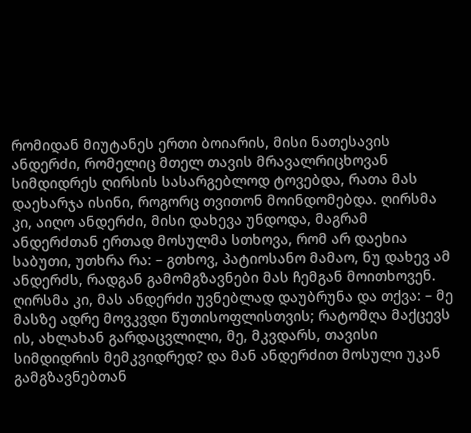რომიდან მიუტანეს ერთი ბოიარის, მისი ნათესავის ანდერძი, რომელიც მთელ თავის მრავალრიცხოვან სიმდიდრეს ღირსის სასარგებლოდ ტოვებდა, რათა მას დაეხარჯა ისინი, როგორც თვითონ მოინდომებდა. ღირსმა კი, აიღო ანდერძი, მისი დახევა უნდოდა, მაგრამ ანდერძთან ერთად მოსულმა სთხოვა, რომ არ დაეხია საბუთი, უთხრა რა: – გთხოვ, პატიოსანო მამაო, ნუ დახევ ამ ანდერძს, რადგან გამომგზავნები მას ჩემგან მოითხოვენ.
ღირსმა კი, მას ანდერძი უვნებლად დაუბრუნა და თქვა: – მე მასზე ადრე მოვკვდი წუთისოფლისთვის; რატომღა მაქცევს ის, ახლახან გარდაცვლილი, მე, მკვდარს, თავისი სიმდიდრის მემკვიდრედ? და მან ანდერძით მოსული უკან გამგზავნებთან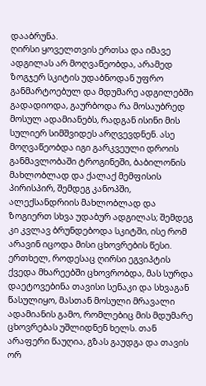დააბრუნა.
ღირსი ყოველთვის ერთსა და იმავე ადგილას არ მოღვაწეობდა, არამედ ზოგჯერ სკიტის უდაბნოდან უფრო განმარტოებულ და მდუმარე ადგილებში გადადიოდა, გაურბოდა რა მოსაუბრედ მოსულ ადამიანებს, რადგან ისინი მის სულიერ სიმშვიდეს არღვევდნენ. ასე მოღვაწეობდა იგი გარკვეული დროის განმავლობაში ტროგინეში, ბაბილონის მახლობლად და ქალაქ მემფისის პირისპირ, შემდეგ კანოპში, ალექსანდრიის მახლობლად და ზოგიერთ სხვა უდაბურ ადგილას; შემდეგ კი კვლავ ბრუნდებოდა სკიტში, ისე რომ არავინ იცოდა მისი ცხოვრების წესი.
ერთხელ, როდესაც ღირსი ეგვიპტის ქვედა მხარეებში ცხოვრობდა, მას სურდა დაეტოვებინა თავისი სენაკი და სხვაგან წასულიყო, მასთან მოსული მრავალი ადამიანის გამო, რომლებიც მის მდუმარე ცხოვრებას უშლიდნენ ხელს. თან არაფერი წაუღია, გზას გაუდგა და თავის ორ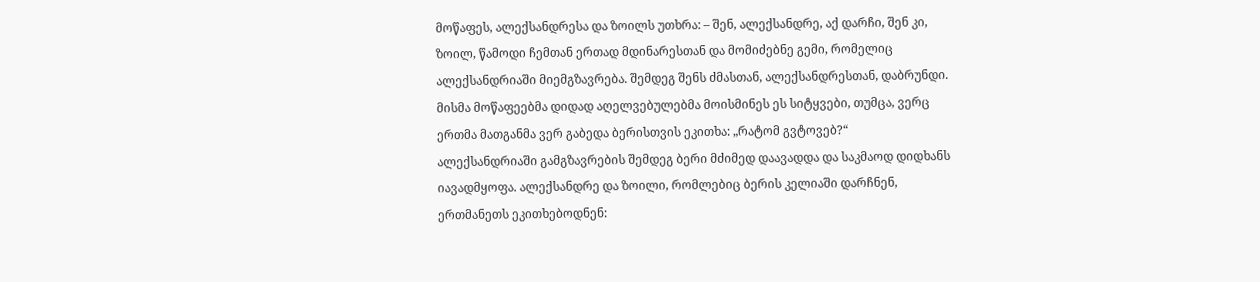მოწაფეს, ალექსანდრესა და ზოილს უთხრა: – შენ, ალექსანდრე, აქ დარჩი, შენ კი, ზოილ, წამოდი ჩემთან ერთად მდინარესთან და მომიძებნე გემი, რომელიც ალექსანდრიაში მიემგზავრება. შემდეგ შენს ძმასთან, ალექსანდრესთან, დაბრუნდი.
მისმა მოწაფეებმა დიდად აღელვებულებმა მოისმინეს ეს სიტყვები, თუმცა, ვერც ერთმა მათგანმა ვერ გაბედა ბერისთვის ეკითხა: „რატომ გვტოვებ?“
ალექსანდრიაში გამგზავრების შემდეგ ბერი მძიმედ დაავადდა და საკმაოდ დიდხანს იავადმყოფა. ალექსანდრე და ზოილი, რომლებიც ბერის კელიაში დარჩნენ, ერთმანეთს ეკითხებოდნენ: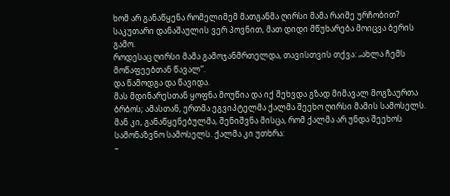ხომ არ განაწყენა რომელიმემ მათგანმა ღირსი მამა რაიმე ურჩობით? საკუთარი დანაშაულის ვერ პოვნით, მათ დიდი მწუხარება მოიცვა ბერის გამო.
როდესაც ღირსი მამა გამოჯანმრთელდა, თავისთვის თქვა: „ახლა ჩემს მოწაფეებთან წავალ“.
და წამოდგა და წავიდა.
მას მდინარესთან ყოფნა მოუწია და იქ შეხვდა გზად მიმავალ მოგზაურთა ბრბოს; ამასთან, ერთმა ეგვიპტელმა ქალმა შეეხო ღირსი მამის სამოსელს. მან კი, განაწყენებულმა, შენიშვნა მისცა, რომ ქალმა არ უნდა შეეხოს სამონაზვნო სამოსელს. ქალმა კი უთხრა:
–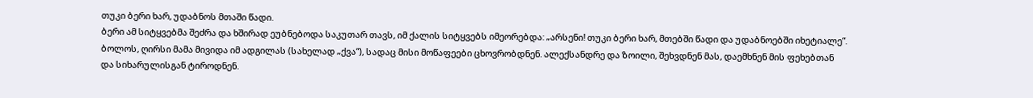თუკი ბერი ხარ, უდაბნოს მთაში წადი.
ბერი ამ სიტყვებმა შეძრა და ხშირად ეუბნებოდა საკუთარ თავს, იმ ქალის სიტყვებს იმეორებდა: „არსენი! თუკი ბერი ხარ, მთებში წადი და უდაბნოებში იხეტიალე“.
ბოლოს, ღირსი მამა მივიდა იმ ადგილას (სახელად „ქვა“), სადაც მისი მოწაფეები ცხოვრობდნენ. ალექსანდრე და ზოილი, შეხვდნენ მას, დაემხნენ მის ფეხებთან და სიხარულისგან ტიროდნენ.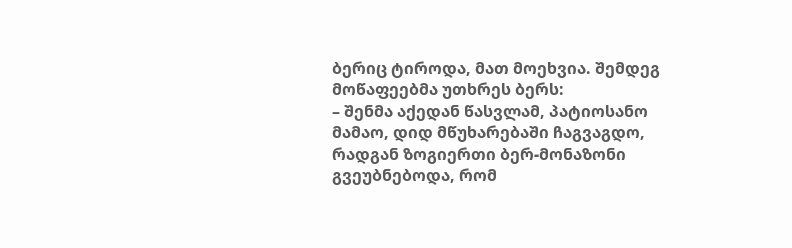ბერიც ტიროდა, მათ მოეხვია. შემდეგ მოწაფეებმა უთხრეს ბერს:
– შენმა აქედან წასვლამ, პატიოსანო მამაო, დიდ მწუხარებაში ჩაგვაგდო, რადგან ზოგიერთი ბერ-მონაზონი გვეუბნებოდა, რომ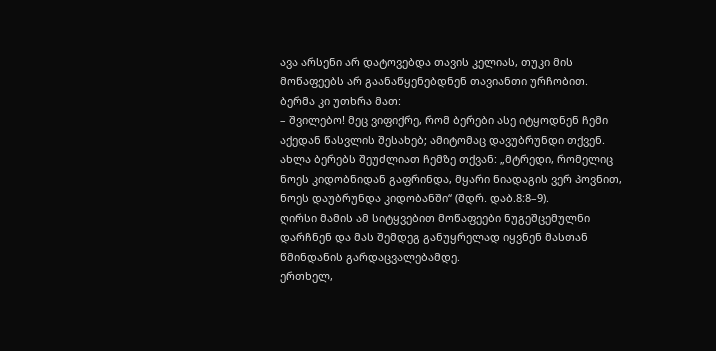ავა არსენი არ დატოვებდა თავის კელიას, თუკი მის მოწაფეებს არ გაანაწყენებდნენ თავიანთი ურჩობით.
ბერმა კი უთხრა მათ:
– შვილებო! მეც ვიფიქრე, რომ ბერები ასე იტყოდნენ ჩემი აქედან წასვლის შესახებ; ამიტომაც დავუბრუნდი თქვენ. ახლა ბერებს შეუძლიათ ჩემზე თქვან: „მტრედი, რომელიც ნოეს კიდობნიდან გაფრინდა, მყარი ნიადაგის ვერ პოვნით, ნოეს დაუბრუნდა კიდობანში“ (შდრ. დაბ.8:8–9).
ღირსი მამის ამ სიტყვებით მოწაფეები ნუგეშცემულნი დარჩნენ და მას შემდეგ განუყრელად იყვნენ მასთან წმინდანის გარდაცვალებამდე.
ერთხელ,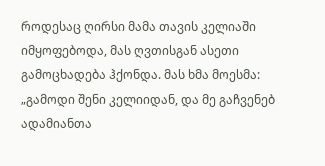როდესაც ღირსი მამა თავის კელიაში იმყოფებოდა, მას ღვთისგან ასეთი გამოცხადება ჰქონდა. მას ხმა მოესმა: „გამოდი შენი კელიიდან, და მე გაჩვენებ ადამიანთა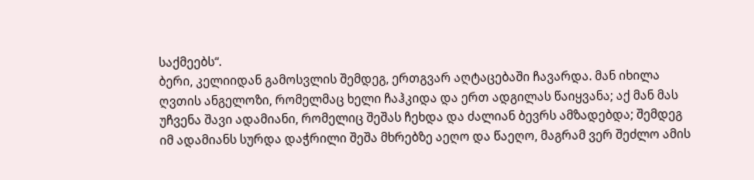საქმეებს“.
ბერი, კელიიდან გამოსვლის შემდეგ, ერთგვარ აღტაცებაში ჩავარდა. მან იხილა ღვთის ანგელოზი, რომელმაც ხელი ჩაჰკიდა და ერთ ადგილას წაიყვანა; აქ მან მას უჩვენა შავი ადამიანი, რომელიც შეშას ჩეხდა და ძალიან ბევრს ამზადებდა; შემდეგ იმ ადამიანს სურდა დაჭრილი შეშა მხრებზე აეღო და წაეღო, მაგრამ ვერ შეძლო ამის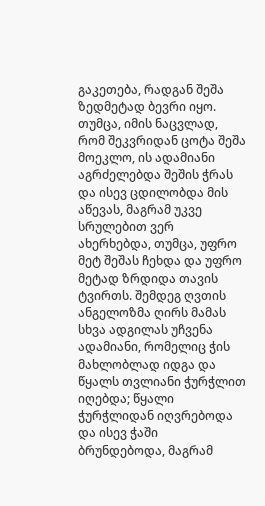გაკეთება, რადგან შეშა ზედმეტად ბევრი იყო. თუმცა, იმის ნაცვლად, რომ შეკვრიდან ცოტა შეშა მოეკლო, ის ადამიანი აგრძელებდა შეშის ჭრას და ისევ ცდილობდა მის აწევას, მაგრამ უკვე სრულებით ვერ ახერხებდა, თუმცა, უფრო მეტ შეშას ჩეხდა და უფრო მეტად ზრდიდა თავის ტვირთს. შემდეგ ღვთის ანგელოზმა ღირს მამას სხვა ადგილას უჩვენა ადამიანი, რომელიც ჭის მახლობლად იდგა და წყალს თვლიანი ჭურჭლით იღებდა; წყალი ჭურჭლიდან იღვრებოდა და ისევ ჭაში ბრუნდებოდა, მაგრამ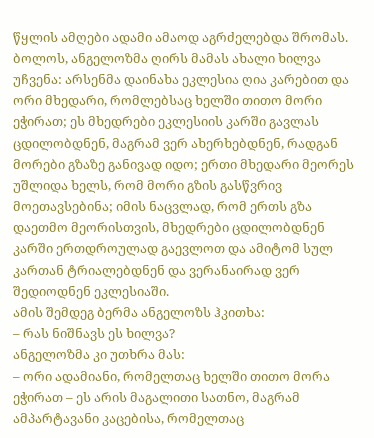წყლის ამღები ადამი ამაოდ აგრძელებდა შრომას. ბოლოს, ანგელოზმა ღირს მამას ახალი ხილვა უჩვენა: არსენმა დაინახა ეკლესია ღია კარებით და ორი მხედარი, რომლებსაც ხელში თითო მორი ეჭირათ; ეს მხედრები ეკლესიის კარში გავლას ცდილობდნენ, მაგრამ ვერ ახერხებდნენ, რადგან მორები გზაზე განივად იდო; ერთი მხედარი მეორეს უშლიდა ხელს, რომ მორი გზის გასწვრივ მოეთავსებინა; იმის ნაცვლად, რომ ერთს გზა დაეთმო მეორისთვის, მხედრები ცდილობდნენ კარში ერთდროულად გაევლოთ და ამიტომ სულ კართან ტრიალებდნენ და ვერანაირად ვერ შედიოდნენ ეკლესიაში.
ამის შემდეგ ბერმა ანგელოზს ჰკითხა:
– რას ნიშნავს ეს ხილვა?
ანგელოზმა კი უთხრა მას:
– ორი ადამიანი, რომელთაც ხელში თითო მორა ეჭირათ – ეს არის მაგალითი სათნო, მაგრამ ამპარტავანი კაცებისა, რომელთაც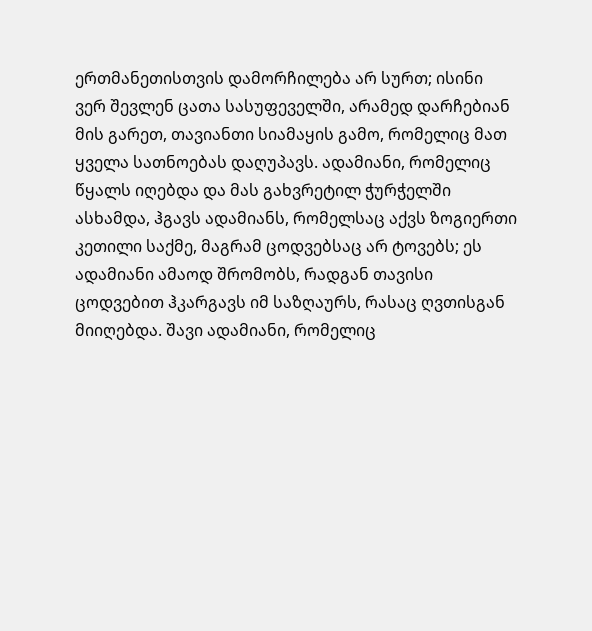ერთმანეთისთვის დამორჩილება არ სურთ; ისინი ვერ შევლენ ცათა სასუფეველში, არამედ დარჩებიან მის გარეთ, თავიანთი სიამაყის გამო, რომელიც მათ ყველა სათნოებას დაღუპავს. ადამიანი, რომელიც წყალს იღებდა და მას გახვრეტილ ჭურჭელში ასხამდა, ჰგავს ადამიანს, რომელსაც აქვს ზოგიერთი კეთილი საქმე, მაგრამ ცოდვებსაც არ ტოვებს; ეს ადამიანი ამაოდ შრომობს, რადგან თავისი ცოდვებით ჰკარგავს იმ საზღაურს, რასაც ღვთისგან მიიღებდა. შავი ადამიანი, რომელიც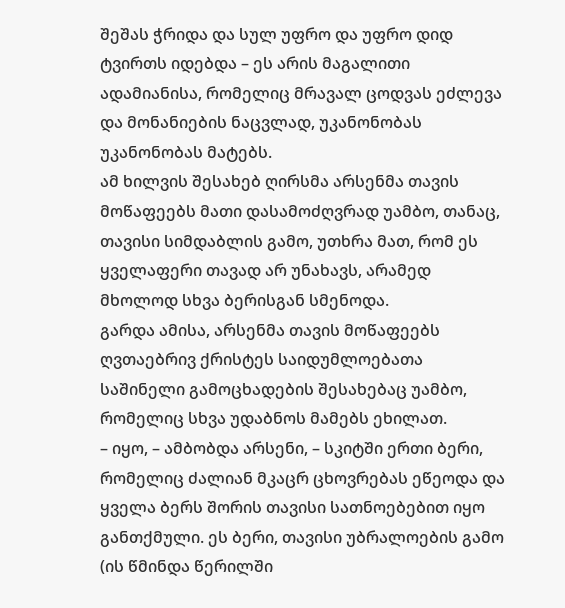შეშას ჭრიდა და სულ უფრო და უფრო დიდ ტვირთს იდებდა – ეს არის მაგალითი ადამიანისა, რომელიც მრავალ ცოდვას ეძლევა და მონანიების ნაცვლად, უკანონობას უკანონობას მატებს.
ამ ხილვის შესახებ ღირსმა არსენმა თავის მოწაფეებს მათი დასამოძღვრად უამბო, თანაც, თავისი სიმდაბლის გამო, უთხრა მათ, რომ ეს ყველაფერი თავად არ უნახავს, არამედ მხოლოდ სხვა ბერისგან სმენოდა.
გარდა ამისა, არსენმა თავის მოწაფეებს ღვთაებრივ ქრისტეს საიდუმლოებათა საშინელი გამოცხადების შესახებაც უამბო, რომელიც სხვა უდაბნოს მამებს ეხილათ.
– იყო, – ამბობდა არსენი, – სკიტში ერთი ბერი, რომელიც ძალიან მკაცრ ცხოვრებას ეწეოდა და ყველა ბერს შორის თავისი სათნოებებით იყო განთქმული. ეს ბერი, თავისი უბრალოების გამო (ის წმინდა წერილში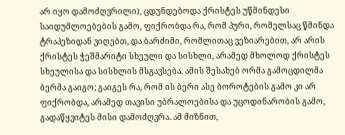არ იყო დამოძღვრილი), ცდუნდებოდა ქრისტეს უწმინდესი საიდუმლოებების გამო, ფიქრობდა რა, რომ პური, რომელსაც წმინდა ტრაპეზიდან ვიღებთ, და ბარძიმი, რომლითაც ვეზიარებით, არ არის ქრისტეს ჭეშმარიტი სხეული და სისხლი, არამედ მხოლოდ ქრისტეს სხეულისა და სისხლის მსგავსება. ამის შესახებ ორმა გამოცდილმა ბერმა გაიგო; გაიგეს რა, რომ ის ბერი ასე ბოროტების გამო კი არ ფიქრობდა, არამედ თავისი უბრალოებისა და უცოდინარობის გამო, გადაწყვიტეს მისი დამოძღვრა. ამ მიზნით,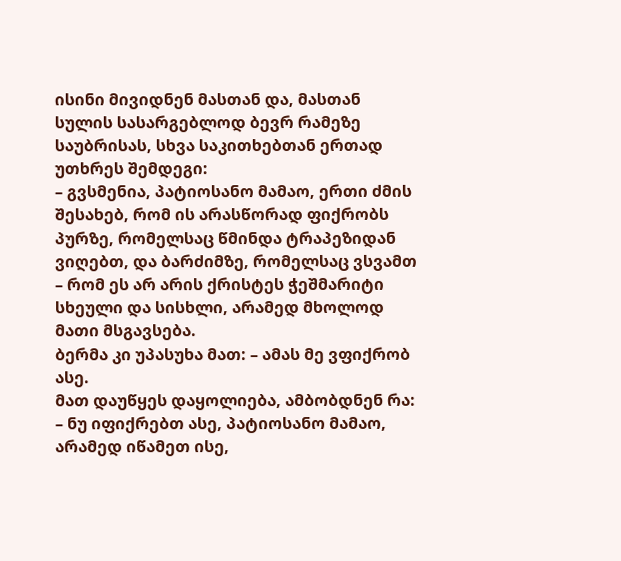ისინი მივიდნენ მასთან და, მასთან სულის სასარგებლოდ ბევრ რამეზე საუბრისას, სხვა საკითხებთან ერთად უთხრეს შემდეგი:
– გვსმენია, პატიოსანო მამაო, ერთი ძმის შესახებ, რომ ის არასწორად ფიქრობს პურზე, რომელსაც წმინდა ტრაპეზიდან ვიღებთ, და ბარძიმზე, რომელსაც ვსვამთ – რომ ეს არ არის ქრისტეს ჭეშმარიტი სხეული და სისხლი, არამედ მხოლოდ მათი მსგავსება.
ბერმა კი უპასუხა მათ: – ამას მე ვფიქრობ ასე.
მათ დაუწყეს დაყოლიება, ამბობდნენ რა: – ნუ იფიქრებთ ასე, პატიოსანო მამაო, არამედ იწამეთ ისე,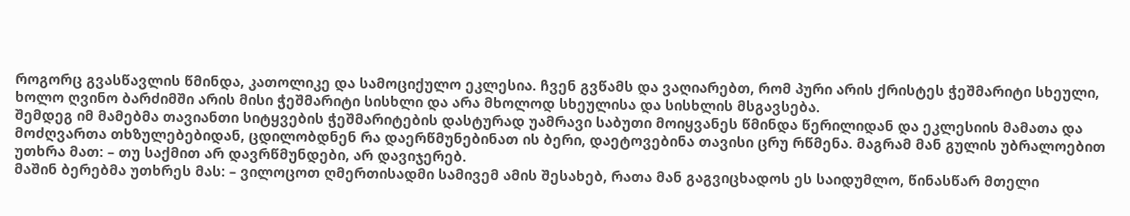როგორც გვასწავლის წმინდა, კათოლიკე და სამოციქულო ეკლესია. ჩვენ გვწამს და ვაღიარებთ, რომ პური არის ქრისტეს ჭეშმარიტი სხეული, ხოლო ღვინო ბარძიმში არის მისი ჭეშმარიტი სისხლი და არა მხოლოდ სხეულისა და სისხლის მსგავსება.
შემდეგ იმ მამებმა თავიანთი სიტყვების ჭეშმარიტების დასტურად უამრავი საბუთი მოიყვანეს წმინდა წერილიდან და ეკლესიის მამათა და მოძღვართა თხზულებებიდან, ცდილობდნენ რა დაერწმუნებინათ ის ბერი, დაეტოვებინა თავისი ცრუ რწმენა. მაგრამ მან გულის უბრალოებით უთხრა მათ: – თუ საქმით არ დავრწმუნდები, არ დავიჯერებ.
მაშინ ბერებმა უთხრეს მას: – ვილოცოთ ღმერთისადმი სამივემ ამის შესახებ, რათა მან გაგვიცხადოს ეს საიდუმლო, წინასწარ მთელი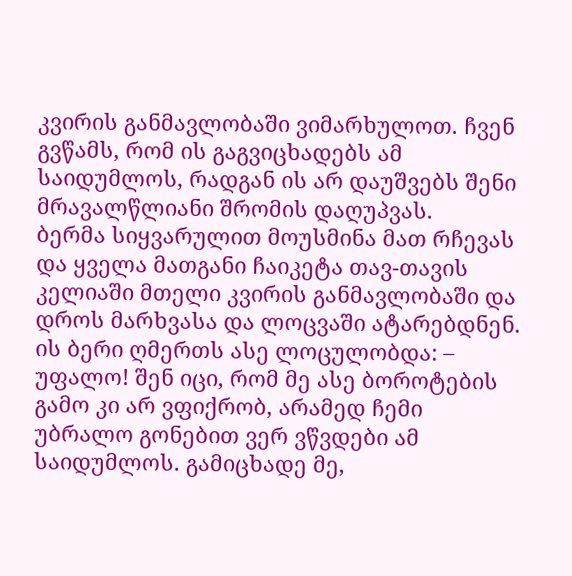კვირის განმავლობაში ვიმარხულოთ. ჩვენ გვწამს, რომ ის გაგვიცხადებს ამ საიდუმლოს, რადგან ის არ დაუშვებს შენი მრავალწლიანი შრომის დაღუპვას.
ბერმა სიყვარულით მოუსმინა მათ რჩევას და ყველა მათგანი ჩაიკეტა თავ-თავის კელიაში მთელი კვირის განმავლობაში და დროს მარხვასა და ლოცვაში ატარებდნენ. ის ბერი ღმერთს ასე ლოცულობდა: – უფალო! შენ იცი, რომ მე ასე ბოროტების გამო კი არ ვფიქრობ, არამედ ჩემი უბრალო გონებით ვერ ვწვდები ამ საიდუმლოს. გამიცხადე მე,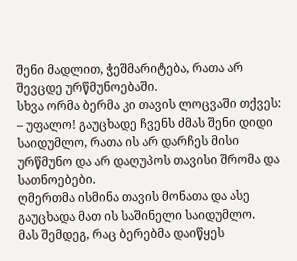შენი მადლით, ჭეშმარიტება, რათა არ შევცდე ურწმუნოებაში.
სხვა ორმა ბერმა კი თავის ლოცვაში თქვეს: – უფალო! გაუცხადე ჩვენს ძმას შენი დიდი საიდუმლო, რათა ის არ დარჩეს მისი ურწმუნო და არ დაღუპოს თავისი შრომა და სათნოებები.
ღმერთმა ისმინა თავის მონათა და ასე გაუცხადა მათ ის საშინელი საიდუმლო.
მას შემდეგ, რაც ბერებმა დაიწყეს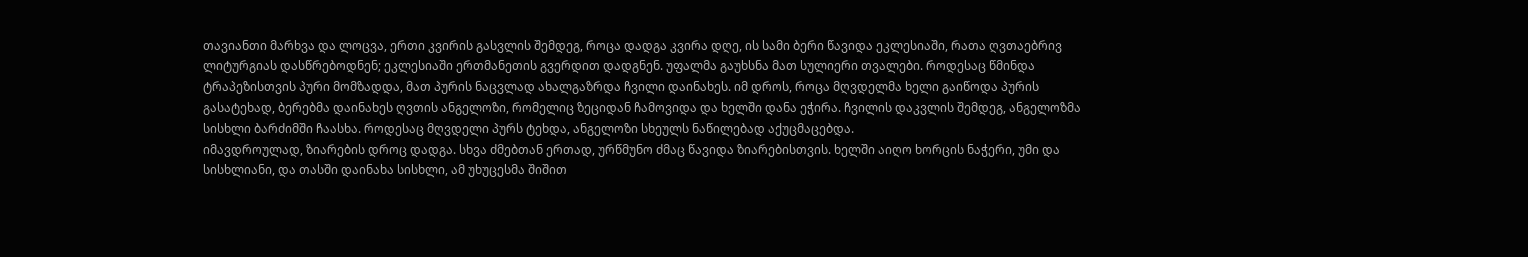თავიანთი მარხვა და ლოცვა, ერთი კვირის გასვლის შემდეგ, როცა დადგა კვირა დღე, ის სამი ბერი წავიდა ეკლესიაში, რათა ღვთაებრივ ლიტურგიას დასწრებოდნენ; ეკლესიაში ერთმანეთის გვერდით დადგნენ. უფალმა გაუხსნა მათ სულიერი თვალები. როდესაც წმინდა ტრაპეზისთვის პური მომზადდა, მათ პურის ნაცვლად ახალგაზრდა ჩვილი დაინახეს. იმ დროს, როცა მღვდელმა ხელი გაიწოდა პურის გასატეხად, ბერებმა დაინახეს ღვთის ანგელოზი, რომელიც ზეციდან ჩამოვიდა და ხელში დანა ეჭირა. ჩვილის დაკვლის შემდეგ, ანგელოზმა სისხლი ბარძიმში ჩაასხა. როდესაც მღვდელი პურს ტეხდა, ანგელოზი სხეულს ნაწილებად აქუცმაცებდა.
იმავდროულად, ზიარების დროც დადგა. სხვა ძმებთან ერთად, ურწმუნო ძმაც წავიდა ზიარებისთვის. ხელში აიღო ხორცის ნაჭერი, უმი და სისხლიანი, და თასში დაინახა სისხლი, ამ უხუცესმა შიშით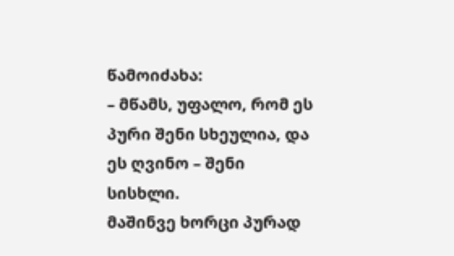წამოიძახა:
– მწამს, უფალო, რომ ეს პური შენი სხეულია, და ეს ღვინო – შენი სისხლი.
მაშინვე ხორცი პურად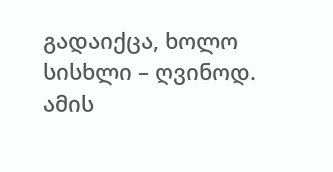გადაიქცა, ხოლო სისხლი – ღვინოდ.
ამის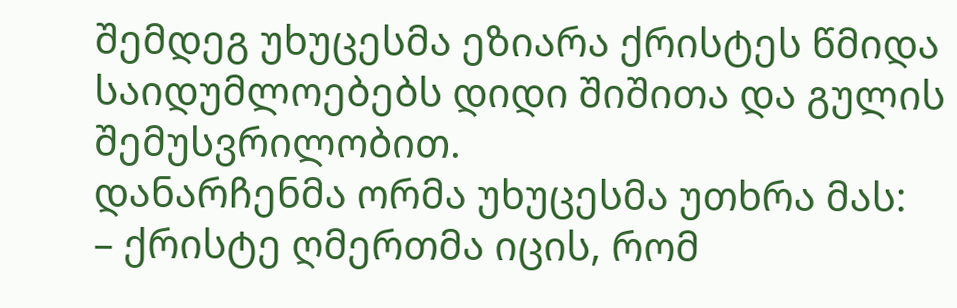შემდეგ უხუცესმა ეზიარა ქრისტეს წმიდა საიდუმლოებებს დიდი შიშითა და გულის შემუსვრილობით.
დანარჩენმა ორმა უხუცესმა უთხრა მას:
– ქრისტე ღმერთმა იცის, რომ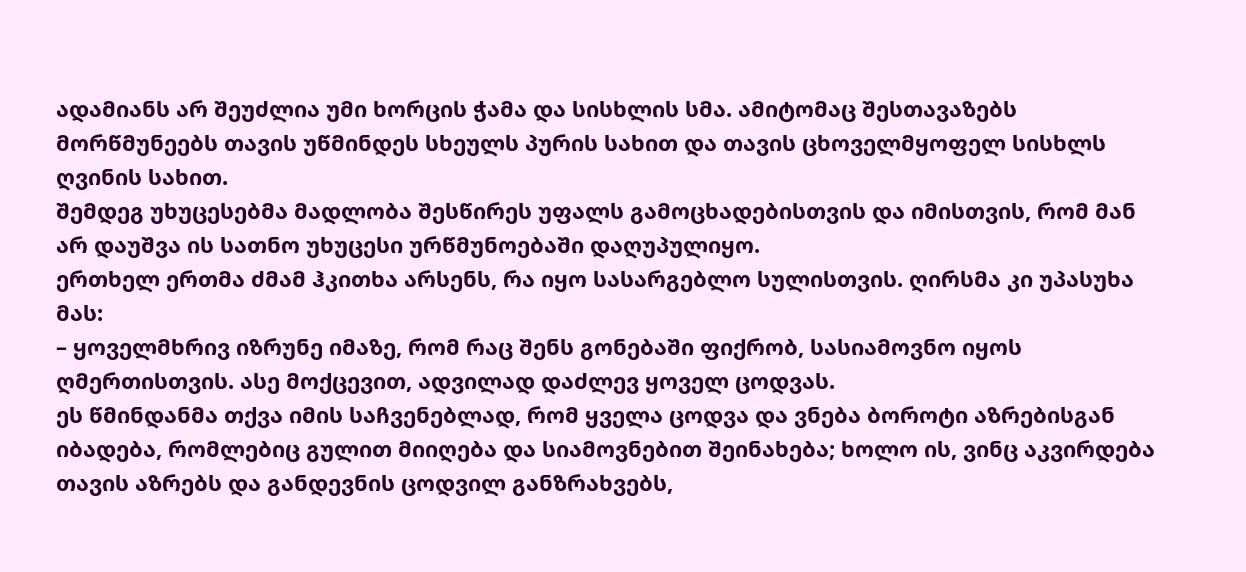ადამიანს არ შეუძლია უმი ხორცის ჭამა და სისხლის სმა. ამიტომაც შესთავაზებს მორწმუნეებს თავის უწმინდეს სხეულს პურის სახით და თავის ცხოველმყოფელ სისხლს ღვინის სახით.
შემდეგ უხუცესებმა მადლობა შესწირეს უფალს გამოცხადებისთვის და იმისთვის, რომ მან არ დაუშვა ის სათნო უხუცესი ურწმუნოებაში დაღუპულიყო.
ერთხელ ერთმა ძმამ ჰკითხა არსენს, რა იყო სასარგებლო სულისთვის. ღირსმა კი უპასუხა მას:
– ყოველმხრივ იზრუნე იმაზე, რომ რაც შენს გონებაში ფიქრობ, სასიამოვნო იყოს ღმერთისთვის. ასე მოქცევით, ადვილად დაძლევ ყოველ ცოდვას.
ეს წმინდანმა თქვა იმის საჩვენებლად, რომ ყველა ცოდვა და ვნება ბოროტი აზრებისგან იბადება, რომლებიც გულით მიიღება და სიამოვნებით შეინახება; ხოლო ის, ვინც აკვირდება თავის აზრებს და განდევნის ცოდვილ განზრახვებს,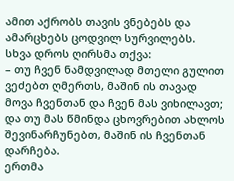ამით აქრობს თავის ვნებებს და ამარცხებს ცოდვილ სურვილებს.
სხვა დროს ღირსმა თქვა:
– თუ ჩვენ ნამდვილად მთელი გულით ვეძებთ ღმერთს, მაშინ ის თავად მოვა ჩვენთან და ჩვენ მას ვიხილავთ; და თუ მას წმინდა ცხოვრებით ახლოს შევინარჩუნებთ, მაშინ ის ჩვენთან დარჩება.
ერთმა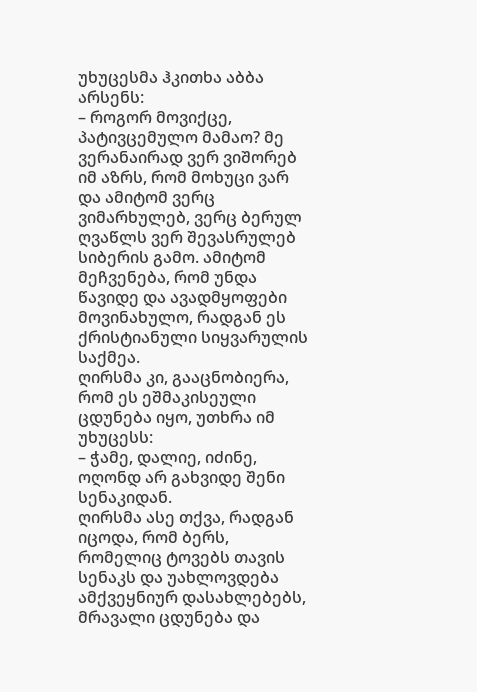უხუცესმა ჰკითხა აბბა არსენს:
– როგორ მოვიქცე, პატივცემულო მამაო? მე ვერანაირად ვერ ვიშორებ იმ აზრს, რომ მოხუცი ვარ და ამიტომ ვერც ვიმარხულებ, ვერც ბერულ ღვაწლს ვერ შევასრულებ სიბერის გამო. ამიტომ მეჩვენება, რომ უნდა წავიდე და ავადმყოფები მოვინახულო, რადგან ეს ქრისტიანული სიყვარულის საქმეა.
ღირსმა კი, გააცნობიერა, რომ ეს ეშმაკისეული ცდუნება იყო, უთხრა იმ უხუცესს:
– ჭამე, დალიე, იძინე, ოღონდ არ გახვიდე შენი სენაკიდან.
ღირსმა ასე თქვა, რადგან იცოდა, რომ ბერს, რომელიც ტოვებს თავის სენაკს და უახლოვდება ამქვეყნიურ დასახლებებს, მრავალი ცდუნება და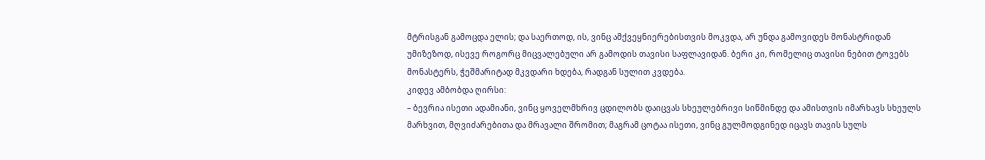მტრისგან გამოცდა ელის; და საერთოდ, ის, ვინც ამქვეყნიერებისთვის მოკვდა, არ უნდა გამოვიდეს მონასტრიდან უმიზეზოდ, ისევე როგორც მიცვალებული არ გამოდის თავისი საფლავიდან. ბერი კი, რომელიც თავისი ნებით ტოვებს მონასტერს, ჭეშმარიტად მკვდარი ხდება, რადგან სულით კვდება.
კიდევ ამბობდა ღირსი:
– ბევრია ისეთი ადამიანი, ვინც ყოველმხრივ ცდილობს დაიცვას სხეულებრივი სიწმინდე და ამისთვის იმარხავს სხეულს მარხვით, მღვიძარებითა და მრავალი შრომით; მაგრამ ცოტაა ისეთი, ვინც გულმოდგინედ იცავს თავის სულს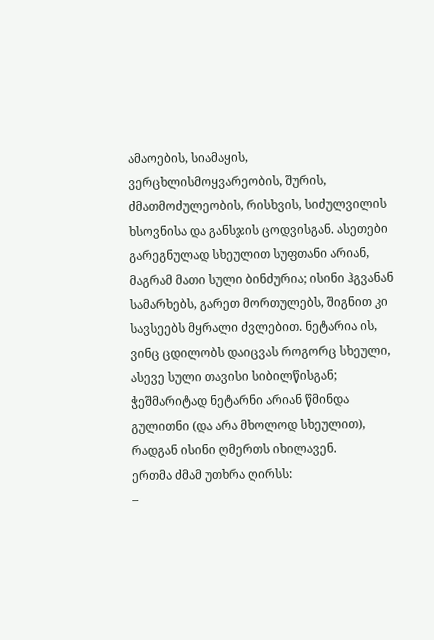ამაოების, სიამაყის, ვერცხლისმოყვარეობის, შურის, ძმათმოძულეობის, რისხვის, სიძულვილის ხსოვნისა და განსჯის ცოდვისგან. ასეთები გარეგნულად სხეულით სუფთანი არიან, მაგრამ მათი სული ბინძურია; ისინი ჰგვანან სამარხებს, გარეთ მორთულებს, შიგნით კი სავსეებს მყრალი ძვლებით. ნეტარია ის, ვინც ცდილობს დაიცვას როგორც სხეული, ასევე სული თავისი სიბილწისგან; ჭეშმარიტად ნეტარნი არიან წმინდა გულითნი (და არა მხოლოდ სხეულით), რადგან ისინი ღმერთს იხილავენ.
ერთმა ძმამ უთხრა ღირსს:
–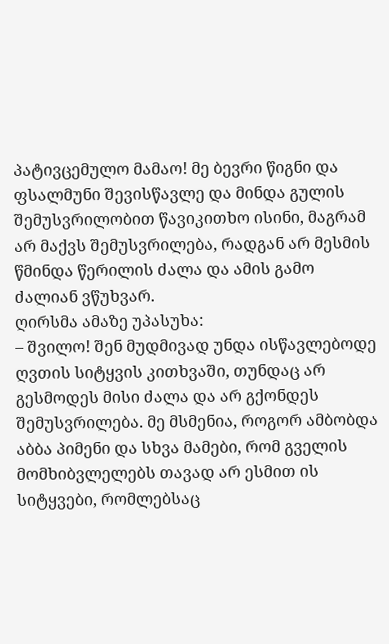პატივცემულო მამაო! მე ბევრი წიგნი და ფსალმუნი შევისწავლე და მინდა გულის შემუსვრილობით წავიკითხო ისინი, მაგრამ არ მაქვს შემუსვრილება, რადგან არ მესმის წმინდა წერილის ძალა და ამის გამო ძალიან ვწუხვარ.
ღირსმა ამაზე უპასუხა:
– შვილო! შენ მუდმივად უნდა ისწავლებოდე ღვთის სიტყვის კითხვაში, თუნდაც არ გესმოდეს მისი ძალა და არ გქონდეს შემუსვრილება. მე მსმენია, როგორ ამბობდა აბბა პიმენი და სხვა მამები, რომ გველის მომხიბვლელებს თავად არ ესმით ის სიტყვები, რომლებსაც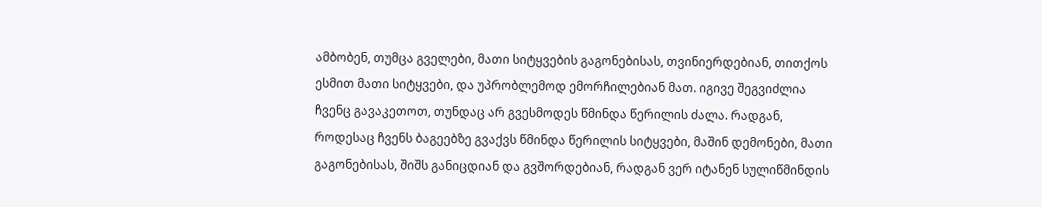ამბობენ, თუმცა გველები, მათი სიტყვების გაგონებისას, თვინიერდებიან, თითქოს ესმით მათი სიტყვები, და უპრობლემოდ ემორჩილებიან მათ. იგივე შეგვიძლია ჩვენც გავაკეთოთ, თუნდაც არ გვესმოდეს წმინდა წერილის ძალა. რადგან, როდესაც ჩვენს ბაგეებზე გვაქვს წმინდა წერილის სიტყვები, მაშინ დემონები, მათი გაგონებისას, შიშს განიცდიან და გვშორდებიან, რადგან ვერ იტანენ სულიწმინდის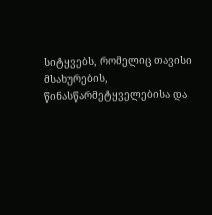სიტყვებს, რომელიც თავისი მსახურების, წინასწარმეტყველებისა და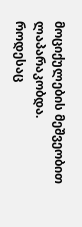მოციქულების მეშვეობით ლაპარაკობდა.
როდესაც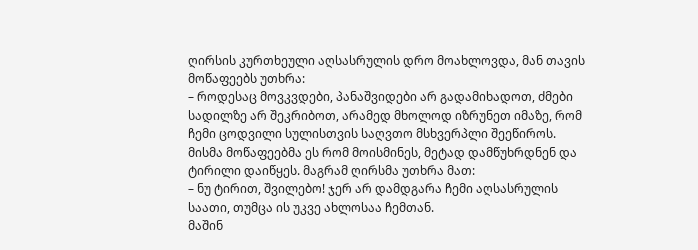ღირსის კურთხეული აღსასრულის დრო მოახლოვდა, მან თავის მოწაფეებს უთხრა:
– როდესაც მოვკვდები, პანაშვიდები არ გადამიხადოთ, ძმები სადილზე არ შეკრიბოთ, არამედ მხოლოდ იზრუნეთ იმაზე, რომ ჩემი ცოდვილი სულისთვის საღვთო მსხვერპლი შეეწიროს.
მისმა მოწაფეებმა ეს რომ მოისმინეს, მეტად დამწუხრდნენ და ტირილი დაიწყეს. მაგრამ ღირსმა უთხრა მათ:
– ნუ ტირით, შვილებო! ჯერ არ დამდგარა ჩემი აღსასრულის საათი, თუმცა ის უკვე ახლოსაა ჩემთან.
მაშინ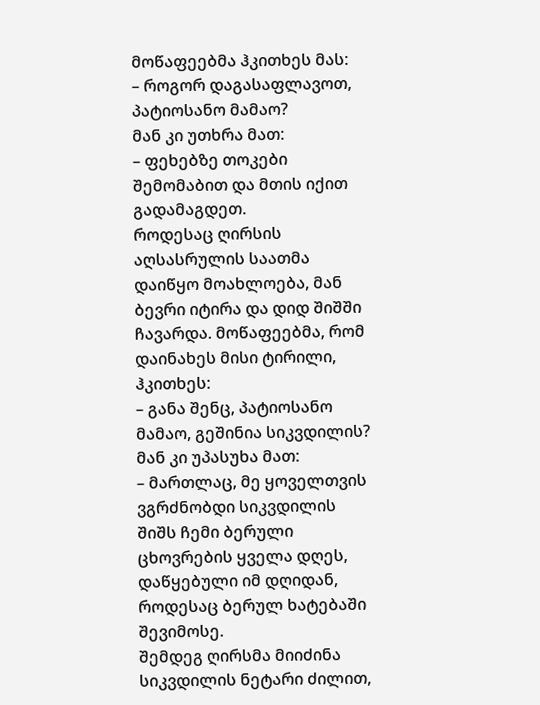მოწაფეებმა ჰკითხეს მას:
– როგორ დაგასაფლავოთ, პატიოსანო მამაო?
მან კი უთხრა მათ:
– ფეხებზე თოკები შემომაბით და მთის იქით გადამაგდეთ.
როდესაც ღირსის აღსასრულის საათმა დაიწყო მოახლოება, მან ბევრი იტირა და დიდ შიშში ჩავარდა. მოწაფეებმა, რომ დაინახეს მისი ტირილი, ჰკითხეს:
– განა შენც, პატიოსანო მამაო, გეშინია სიკვდილის?
მან კი უპასუხა მათ:
– მართლაც, მე ყოველთვის ვგრძნობდი სიკვდილის შიშს ჩემი ბერული ცხოვრების ყველა დღეს, დაწყებული იმ დღიდან, როდესაც ბერულ ხატებაში შევიმოსე.
შემდეგ ღირსმა მიიძინა სიკვდილის ნეტარი ძილით,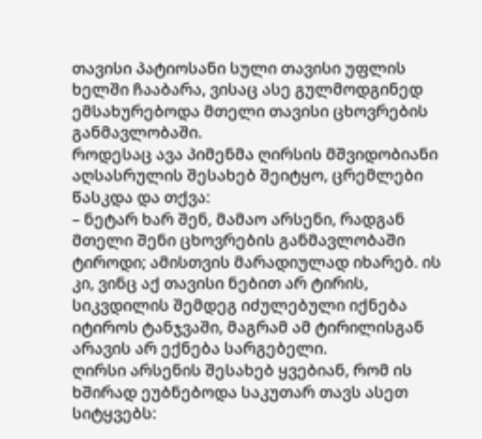თავისი პატიოსანი სული თავისი უფლის ხელში ჩააბარა, ვისაც ასე გულმოდგინედ ემსახურებოდა მთელი თავისი ცხოვრების განმავლობაში.
როდესაც ავა პიმენმა ღირსის მშვიდობიანი აღსასრულის შესახებ შეიტყო, ცრემლები წასკდა და თქვა:
– ნეტარ ხარ შენ, მამაო არსენი, რადგან მთელი შენი ცხოვრების განმავლობაში ტიროდი; ამისთვის მარადიულად იხარებ. ის კი, ვინც აქ თავისი ნებით არ ტირის, სიკვდილის შემდეგ იძულებული იქნება იტიროს ტანჯვაში, მაგრამ ამ ტირილისგან არავის არ ექნება სარგებელი.
ღირსი არსენის შესახებ ყვებიან, რომ ის ხშირად ეუბნებოდა საკუთარ თავს ასეთ სიტყვებს: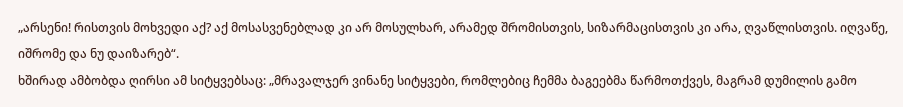„არსენი! რისთვის მოხვედი აქ? აქ მოსასვენებლად კი არ მოსულხარ, არამედ შრომისთვის, სიზარმაცისთვის კი არა, ღვაწლისთვის. იღვაწე, იშრომე და ნუ დაიზარებ“.
ხშირად ამბობდა ღირსი ამ სიტყვებსაც: „მრავალჯერ ვინანე სიტყვები, რომლებიც ჩემმა ბაგეებმა წარმოთქვეს, მაგრამ დუმილის გამო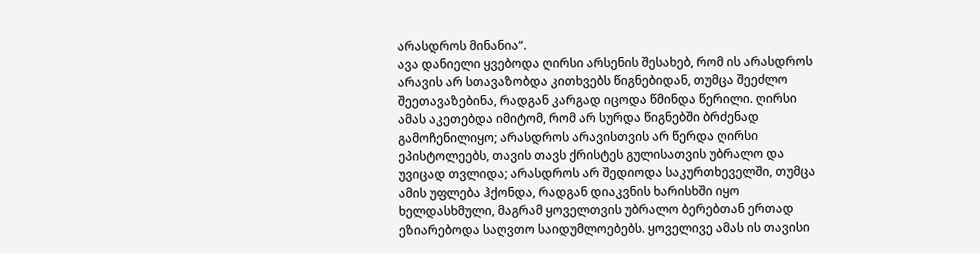არასდროს მინანია“.
ავა დანიელი ყვებოდა ღირსი არსენის შესახებ, რომ ის არასდროს არავის არ სთავაზობდა კითხვებს წიგნებიდან, თუმცა შეეძლო შეეთავაზებინა, რადგან კარგად იცოდა წმინდა წერილი. ღირსი ამას აკეთებდა იმიტომ, რომ არ სურდა წიგნებში ბრძენად გამოჩენილიყო; არასდროს არავისთვის არ წერდა ღირსი ეპისტოლეებს, თავის თავს ქრისტეს გულისათვის უბრალო და უვიცად თვლიდა; არასდროს არ შედიოდა საკურთხეველში, თუმცა ამის უფლება ჰქონდა, რადგან დიაკვნის ხარისხში იყო ხელდასხმული, მაგრამ ყოველთვის უბრალო ბერებთან ერთად ეზიარებოდა საღვთო საიდუმლოებებს. ყოველივე ამას ის თავისი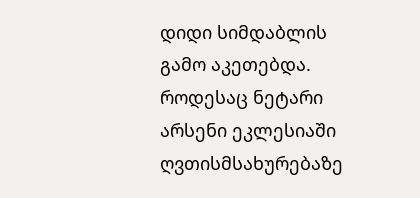დიდი სიმდაბლის გამო აკეთებდა. როდესაც ნეტარი არსენი ეკლესიაში ღვთისმსახურებაზე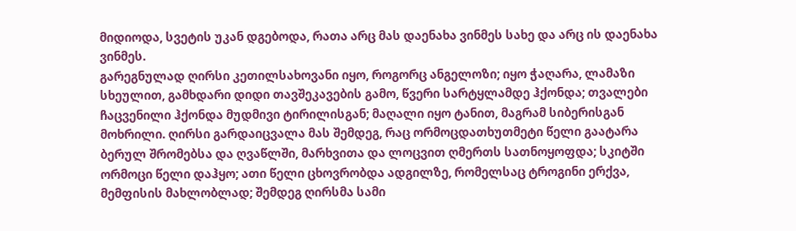მიდიოდა, სვეტის უკან დგებოდა, რათა არც მას დაენახა ვინმეს სახე და არც ის დაენახა ვინმეს.
გარეგნულად ღირსი კეთილსახოვანი იყო, როგორც ანგელოზი; იყო ჭაღარა, ლამაზი სხეულით, გამხდარი დიდი თავშეკავების გამო, წვერი სარტყლამდე ჰქონდა; თვალები ჩაცვენილი ჰქონდა მუდმივი ტირილისგან; მაღალი იყო ტანით, მაგრამ სიბერისგან მოხრილი. ღირსი გარდაიცვალა მას შემდეგ, რაც ორმოცდათხუთმეტი წელი გაატარა ბერულ შრომებსა და ღვაწლში, მარხვითა და ლოცვით ღმერთს სათნოყოფდა; სკიტში ორმოცი წელი დაჰყო; ათი წელი ცხოვრობდა ადგილზე, რომელსაც ტროგინი ერქვა, მემფისის მახლობლად; შემდეგ ღირსმა სამი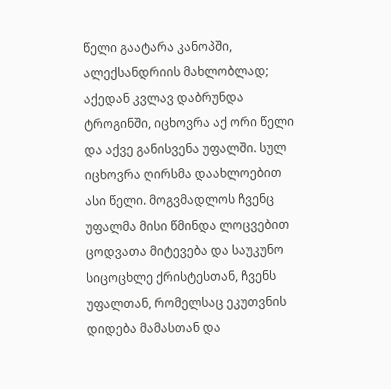წელი გაატარა კანოპში, ალექსანდრიის მახლობლად; აქედან კვლავ დაბრუნდა ტროგინში, იცხოვრა აქ ორი წელი და აქვე განისვენა უფალში. სულ იცხოვრა ღირსმა დაახლოებით ასი წელი. მოგვმადლოს ჩვენც უფალმა მისი წმინდა ლოცვებით ცოდვათა მიტევება და საუკუნო სიცოცხლე ქრისტესთან, ჩვენს უფალთან, რომელსაც ეკუთვნის დიდება მამასთან და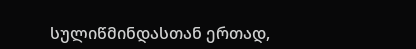სულიწმინდასთან ერთად,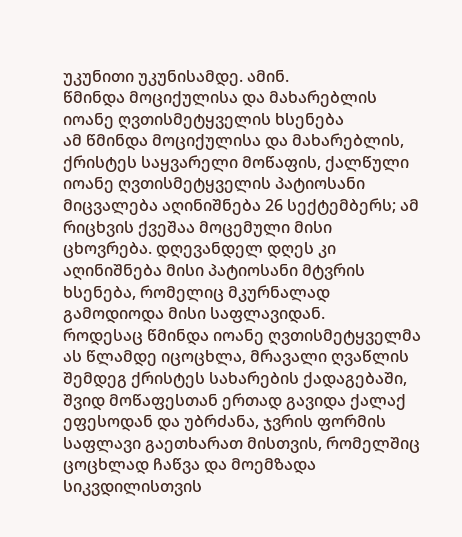უკუნითი უკუნისამდე. ამინ.
წმინდა მოციქულისა და მახარებლის იოანე ღვთისმეტყველის ხსენება
ამ წმინდა მოციქულისა და მახარებლის, ქრისტეს საყვარელი მოწაფის, ქალწული იოანე ღვთისმეტყველის პატიოსანი მიცვალება აღინიშნება 26 სექტემბერს; ამ რიცხვის ქვეშაა მოცემული მისი ცხოვრება. დღევანდელ დღეს კი აღინიშნება მისი პატიოსანი მტვრის ხსენება, რომელიც მკურნალად გამოდიოდა მისი საფლავიდან.
როდესაც წმინდა იოანე ღვთისმეტყველმა ას წლამდე იცოცხლა, მრავალი ღვაწლის შემდეგ ქრისტეს სახარების ქადაგებაში, შვიდ მოწაფესთან ერთად გავიდა ქალაქ ეფესოდან და უბრძანა, ჯვრის ფორმის საფლავი გაეთხარათ მისთვის, რომელშიც ცოცხლად ჩაწვა და მოემზადა სიკვდილისთვის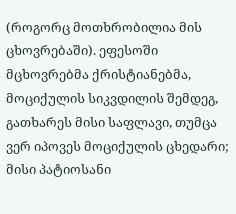(როგორც მოთხრობილია მის ცხოვრებაში). ეფესოში მცხოვრებმა ქრისტიანებმა, მოციქულის სიკვდილის შემდეგ, გათხარეს მისი საფლავი, თუმცა ვერ იპოვეს მოციქულის ცხედარი; მისი პატიოსანი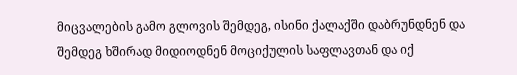მიცვალების გამო გლოვის შემდეგ, ისინი ქალაქში დაბრუნდნენ და შემდეგ ხშირად მიდიოდნენ მოციქულის საფლავთან და იქ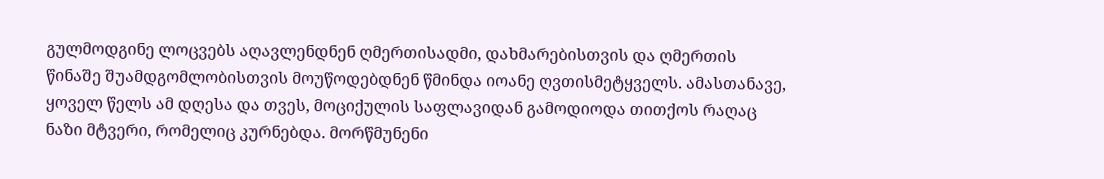გულმოდგინე ლოცვებს აღავლენდნენ ღმერთისადმი, დახმარებისთვის და ღმერთის წინაშე შუამდგომლობისთვის მოუწოდებდნენ წმინდა იოანე ღვთისმეტყველს. ამასთანავე, ყოველ წელს ამ დღესა და თვეს, მოციქულის საფლავიდან გამოდიოდა თითქოს რაღაც ნაზი მტვერი, რომელიც კურნებდა. მორწმუნენი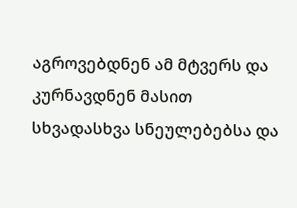აგროვებდნენ ამ მტვერს და კურნავდნენ მასით სხვადასხვა სნეულებებსა და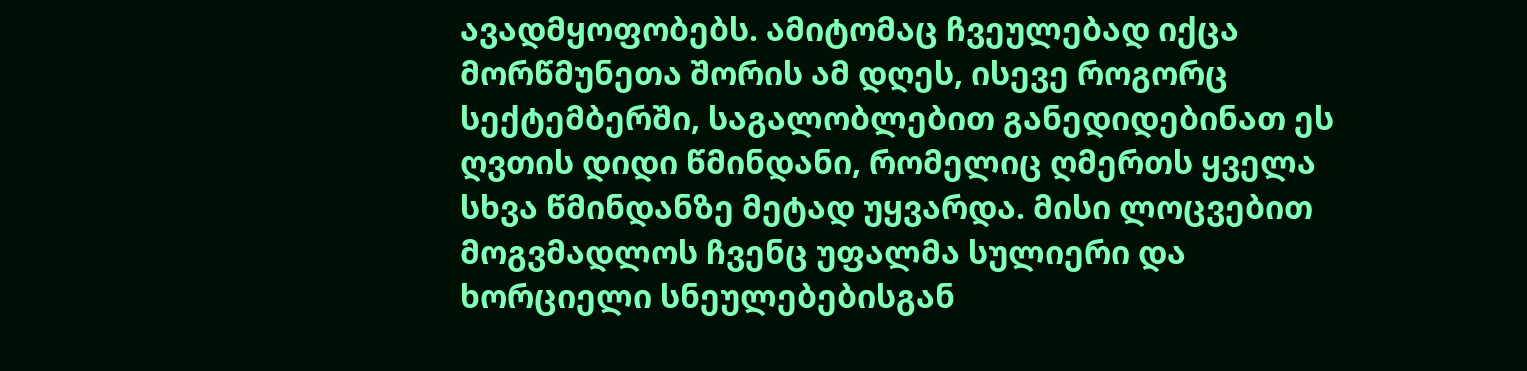ავადმყოფობებს. ამიტომაც ჩვეულებად იქცა მორწმუნეთა შორის ამ დღეს, ისევე როგორც სექტემბერში, საგალობლებით განედიდებინათ ეს ღვთის დიდი წმინდანი, რომელიც ღმერთს ყველა სხვა წმინდანზე მეტად უყვარდა. მისი ლოცვებით მოგვმადლოს ჩვენც უფალმა სულიერი და ხორციელი სნეულებებისგან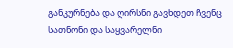განკურნება და ღირსნი გავხდეთ ჩვენც სათნონი და საყვარელნი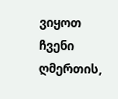ვიყოთ ჩვენი ღმერთის,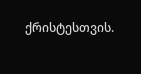ქრისტესთვის.